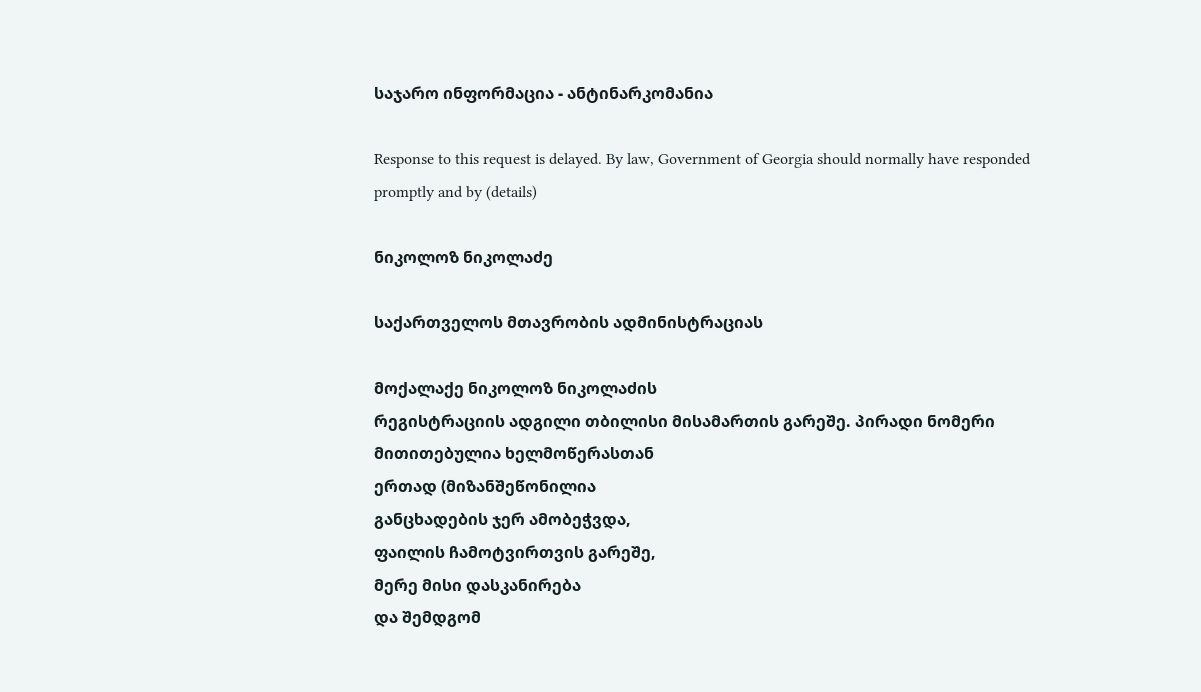საჯარო ინფორმაცია - ანტინარკომანია

Response to this request is delayed. By law, Government of Georgia should normally have responded promptly and by (details)

ნიკოლოზ ნიკოლაძე

საქართველოს მთავრობის ადმინისტრაციას

მოქალაქე ნიკოლოზ ნიკოლაძის
რეგისტრაციის ადგილი თბილისი მისამართის გარეშე. პირადი ნომერი
მითითებულია ხელმოწერასთან
ერთად (მიზანშეწონილია
განცხადების ჯერ ამობეჭვდა,
ფაილის ჩამოტვირთვის გარეშე,
მერე მისი დასკანირება
და შემდგომ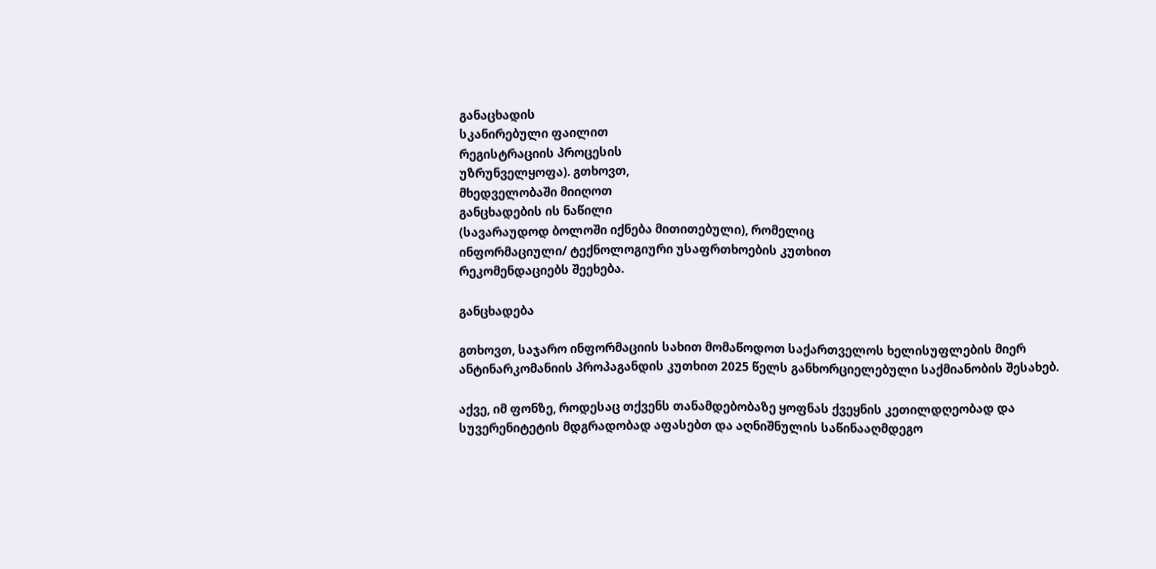განაცხადის
სკანირებული ფაილით
რეგისტრაციის პროცესის
უზრუნველყოფა). გთხოვთ,
მხედველობაში მიიღოთ
განცხადების ის ნაწილი
(სავარაუდოდ ბოლოში იქნება მითითებული), რომელიც
ინფორმაციული/ ტექნოლოგიური უსაფრთხოების კუთხით
რეკომენდაციებს შეეხება.

განცხადება

გთხოვთ, საჯარო ინფორმაციის სახით მომაწოდოთ საქართველოს ხელისუფლების მიერ ანტინარკომანიის პროპაგანდის კუთხით 2025 წელს განხორციელებული საქმიანობის შესახებ.

აქვე, იმ ფონზე, როდესაც თქვენს თანამდებობაზე ყოფნას ქვეყნის კეთილდღეობად და სუვერენიტეტის მდგრადობად აფასებთ და აღნიშნულის საწინააღმდეგო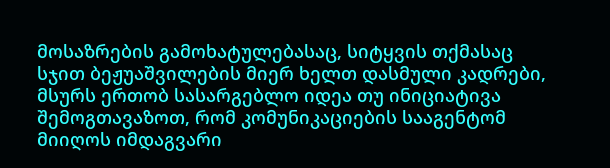მოსაზრების გამოხატულებასაც, სიტყვის თქმასაც სჯით ბეჟუაშვილების მიერ ხელთ დასმული კადრები, მსურს ერთობ სასარგებლო იდეა თუ ინიციატივა შემოგთავაზოთ, რომ კომუნიკაციების სააგენტომ მიიღოს იმდაგვარი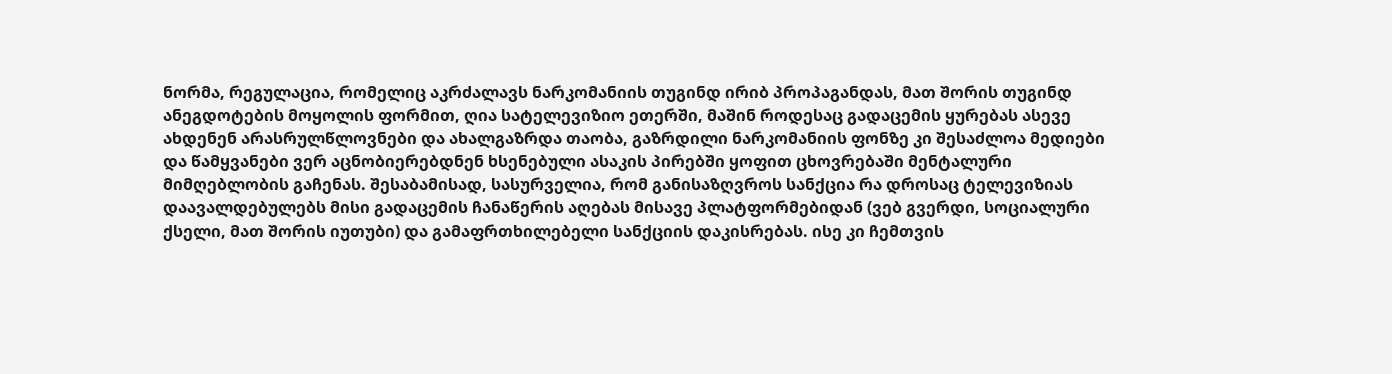ნორმა, რეგულაცია, რომელიც აკრძალავს ნარკომანიის თუგინდ ირიბ პროპაგანდას, მათ შორის თუგინდ ანეგდოტების მოყოლის ფორმით, ღია სატელევიზიო ეთერში, მაშინ როდესაც გადაცემის ყურებას ასევე ახდენენ არასრულწლოვნები და ახალგაზრდა თაობა, გაზრდილი ნარკომანიის ფონზე კი შესაძლოა მედიები და წამყვანები ვერ აცნობიერებდნენ ხსენებული ასაკის პირებში ყოფით ცხოვრებაში მენტალური მიმღებლობის გაჩენას. შესაბამისად, სასურველია, რომ განისაზღვროს სანქცია რა დროსაც ტელევიზიას დაავალდებულებს მისი გადაცემის ჩანაწერის აღებას მისავე პლატფორმებიდან (ვებ გვერდი, სოციალური ქსელი, მათ შორის იუთუბი) და გამაფრთხილებელი სანქციის დაკისრებას. ისე კი ჩემთვის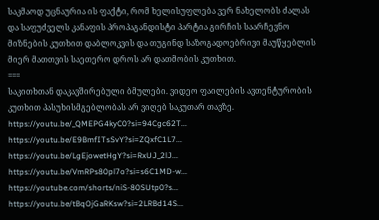საკმაოდ უცნაურია ის ფაქტი, რომ ხელისუფლება ვერ ნახელობს ძალას და საფუძველს კანაფის პროპაგანდისტი პარტია გირჩის საარჩევნო მიზნების კუთხით დაბლოკვის და თუგინდ საზოგადოებრივი მაუწყებლის მიერ მათთვის საეთერო დროს არ დათმობის კუთხით.
===
საკითხთან დაკავშირებული ბმულები. ვიდეო ფაილების ავთენტურობის კუთხით პასუხისმგებლობას არ ვიღებ საკუთარ თავზე.
https://youtu.be/_QMEPG4kyC0?si=94Cgc62T...
https://youtu.be/E9BmfITsSvY?si=ZQxfC1L7...
https://youtu.be/LgEjowetHgY?si=RxUJ_2lJ...
https://youtu.be/VmRPs80pl7o?si=s6C1MD-w...
https://youtube.com/shorts/niS-80SUtp0?s...
https://youtu.be/tBqOjGaRKsw?si=2LRBd14S...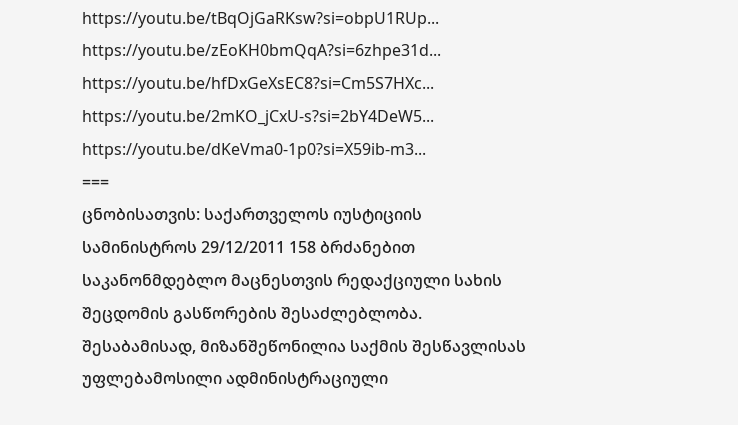https://youtu.be/tBqOjGaRKsw?si=obpU1RUp...
https://youtu.be/zEoKH0bmQqA?si=6zhpe31d...
https://youtu.be/hfDxGeXsEC8?si=Cm5S7HXc...
https://youtu.be/2mKO_jCxU-s?si=2bY4DeW5...
https://youtu.be/dKeVma0-1p0?si=X59ib-m3...
===
ცნობისათვის: საქართველოს იუსტიციის სამინისტროს 29/12/2011 158 ბრძანებით საკანონმდებლო მაცნესთვის რედაქციული სახის შეცდომის გასწორების შესაძლებლობა. შესაბამისად, მიზანშეწონილია საქმის შესწავლისას უფლებამოსილი ადმინისტრაციული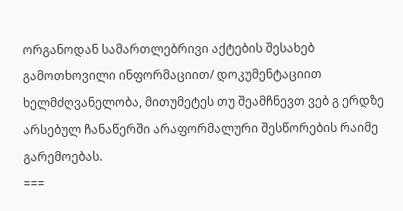ორგანოდან სამართლებრივი აქტების შესახებ გამოთხოვილი ინფორმაციით/ დოკუმენტაციით ხელმძღვანელობა, მითუმეტეს თუ შეამჩნევთ ვებ გ ერდზე არსებულ ჩანაწერში არაფორმალური შესწორების რაიმე გარემოებას.
===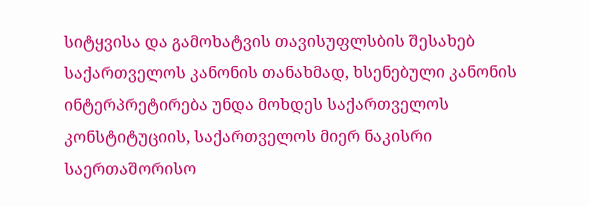სიტყვისა და გამოხატვის თავისუფლსბის შესახებ საქართველოს კანონის თანახმად, ხსენებული კანონის ინტერპრეტირება უნდა მოხდეს საქართველოს კონსტიტუციის, საქართველოს მიერ ნაკისრი საერთაშორისო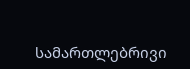სამართლებრივი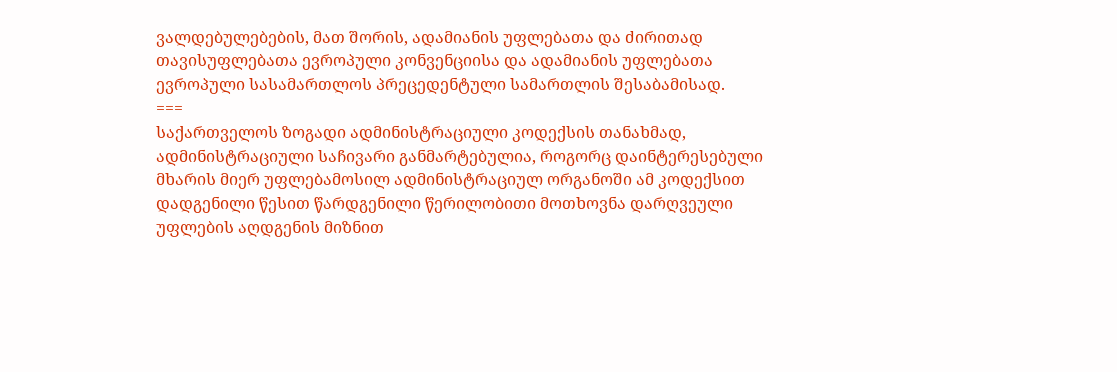ვალდებულებების, მათ შორის, ადამიანის უფლებათა და ძირითად თავისუფლებათა ევროპული კონვენციისა და ადამიანის უფლებათა ევროპული სასამართლოს პრეცედენტული სამართლის შესაბამისად.
===
საქართველოს ზოგადი ადმინისტრაციული კოდექსის თანახმად, ადმინისტრაციული საჩივარი განმარტებულია, როგორც დაინტერესებული მხარის მიერ უფლებამოსილ ადმინისტრაციულ ორგანოში ამ კოდექსით დადგენილი წესით წარდგენილი წერილობითი მოთხოვნა დარღვეული უფლების აღდგენის მიზნით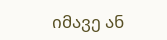იმავე ან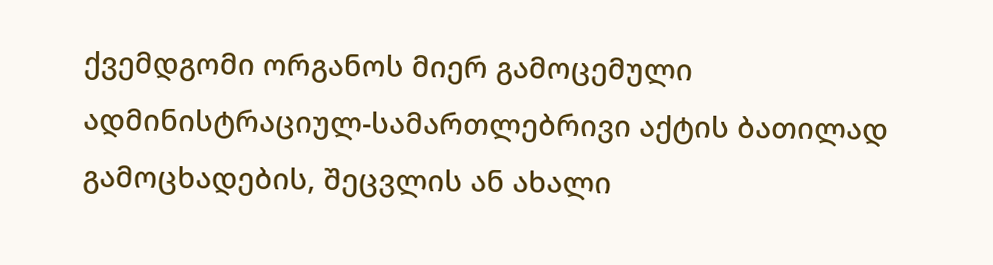ქვემდგომი ორგანოს მიერ გამოცემული ადმინისტრაციულ-სამართლებრივი აქტის ბათილად გამოცხადების, შეცვლის ან ახალი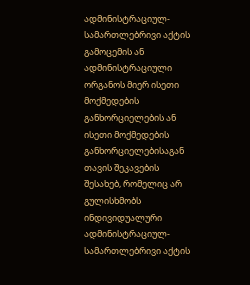ადმინისტრაციულ-სამართლებრივი აქტის გამოცემის ან ადმინისტრაციული ორგანოს მიერ ისეთი მოქმედების განხორციელების ან ისეთი მოქმედების განხორციელებისაგან თავის შეკავების შესახებ, რომელიც არ გულისხმობს ინდივიდუალური ადმინისტრაციულ-სამართლებრივი აქტის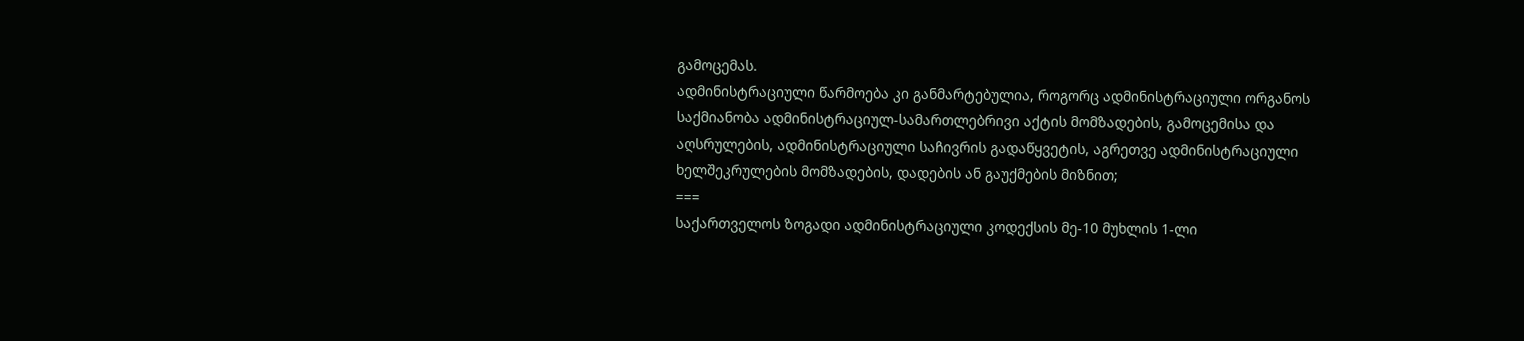გამოცემას.
ადმინისტრაციული წარმოება კი განმარტებულია, როგორც ადმინისტრაციული ორგანოს საქმიანობა ადმინისტრაციულ-სამართლებრივი აქტის მომზადების, გამოცემისა და აღსრულების, ადმინისტრაციული საჩივრის გადაწყვეტის, აგრეთვე ადმინისტრაციული ხელშეკრულების მომზადების, დადების ან გაუქმების მიზნით;
===
საქართველოს ზოგადი ადმინისტრაციული კოდექსის მე-10 მუხლის 1-ლი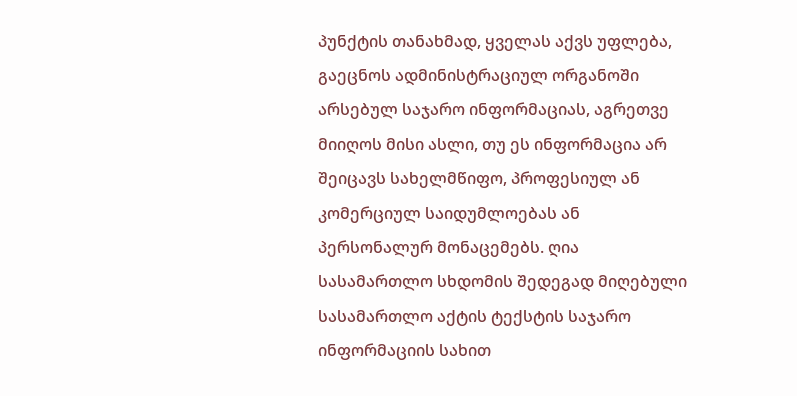პუნქტის თანახმად, ყველას აქვს უფლება, გაეცნოს ადმინისტრაციულ ორგანოში არსებულ საჯარო ინფორმაციას, აგრეთვე მიიღოს მისი ასლი, თუ ეს ინფორმაცია არ შეიცავს სახელმწიფო, პროფესიულ ან კომერციულ საიდუმლოებას ან პერსონალურ მონაცემებს. ღია სასამართლო სხდომის შედეგად მიღებული სასამართლო აქტის ტექსტის საჯარო ინფორმაციის სახით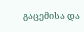გაცემისა და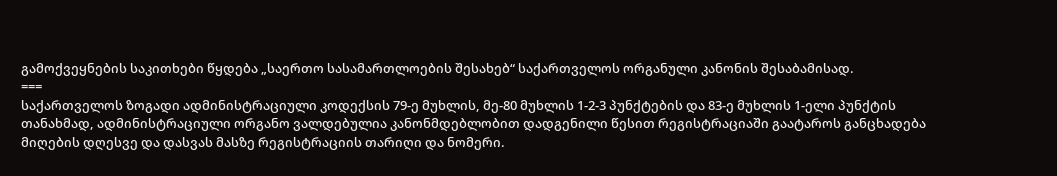გამოქვეყნების საკითხები წყდება „საერთო სასამართლოების შესახებ“ საქართველოს ორგანული კანონის შესაბამისად.
===
საქართველოს ზოგადი ადმინისტრაციული კოდექსის 79-ე მუხლის, მე-80 მუხლის 1-2-3 პუნქტების და 83-ე მუხლის 1-ელი პუნქტის თანახმად, ადმინისტრაციული ორგანო ვალდებულია კანონმდებლობით დადგენილი წესით რეგისტრაციაში გაატაროს განცხადება მიღების დღესვე და დასვას მასზე რეგისტრაციის თარიღი და ნომერი.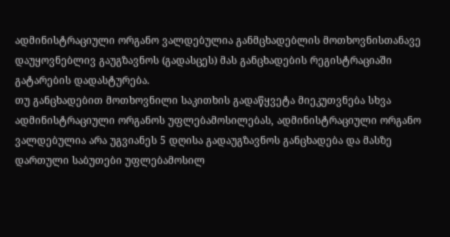ადმინისტრაციული ორგანო ვალდებულია განმცხადებლის მოთხოვნისთანავე დაუყოვნებლივ გაუგზავნოს (გადასცეს) მას განცხადების რეგისტრაციაში გატარების დადასტურება.
თუ განცხადებით მოთხოვნილი საკითხის გადაწყვეტა მიეკუთვნება სხვა ადმინისტრაციული ორგანოს უფლებამოსილებას, ადმინისტრაციული ორგანო ვალდებულია არა უგვიანეს 5 დღისა გადაუგზავნოს განცხადება და მასზე დართული საბუთები უფლებამოსილ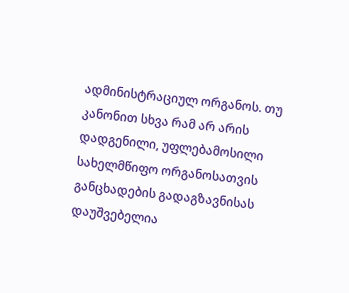ადმინისტრაციულ ორგანოს. თუ კანონით სხვა რამ არ არის დადგენილი, უფლებამოსილი სახელმწიფო ორგანოსათვის განცხადების გადაგზავნისას დაუშვებელია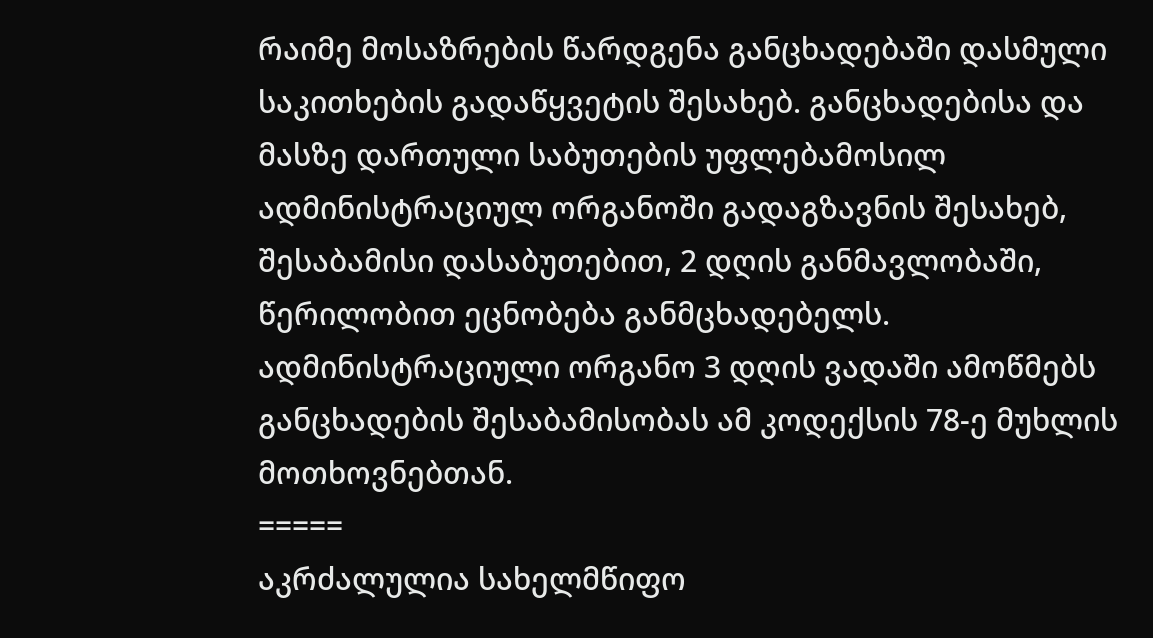რაიმე მოსაზრების წარდგენა განცხადებაში დასმული საკითხების გადაწყვეტის შესახებ. განცხადებისა და მასზე დართული საბუთების უფლებამოსილ ადმინისტრაციულ ორგანოში გადაგზავნის შესახებ, შესაბამისი დასაბუთებით, 2 დღის განმავლობაში, წერილობით ეცნობება განმცხადებელს. ადმინისტრაციული ორგანო 3 დღის ვადაში ამოწმებს განცხადების შესაბამისობას ამ კოდექსის 78-ე მუხლის მოთხოვნებთან.
=====
აკრძალულია სახელმწიფო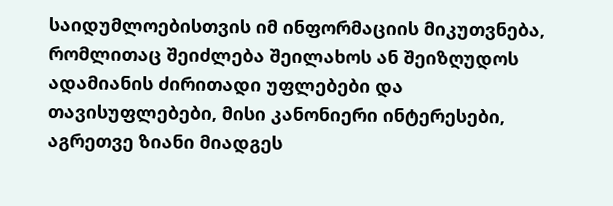საიდუმლოებისთვის იმ ინფორმაციის მიკუთვნება, რომლითაც შეიძლება შეილახოს ან შეიზღუდოს ადამიანის ძირითადი უფლებები და თავისუფლებები, მისი კანონიერი ინტერესები, აგრეთვე ზიანი მიადგეს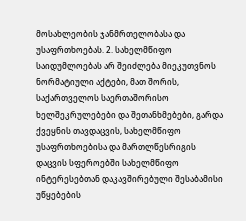მოსახლეობის ჯანმრთელობასა და უსაფრთხოებას. 2. სახელმწიფო საიდუმლოებას არ შეიძლება მიეკუთვნოს ნორმატიული აქტები, მათ შორის, საქართველოს საერთაშორისო ხელშეკრულებები და შეთანხმებები, გარდა ქვეყნის თავდაცვის, სახელმწიფო უსაფრთხოებისა და მართლწესრიგის დაცვის სფეროებში სახელმწიფო ინტერესებთან დაკავშირებული შესაბამისი უწყებების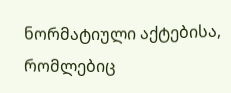ნორმატიული აქტებისა, რომლებიც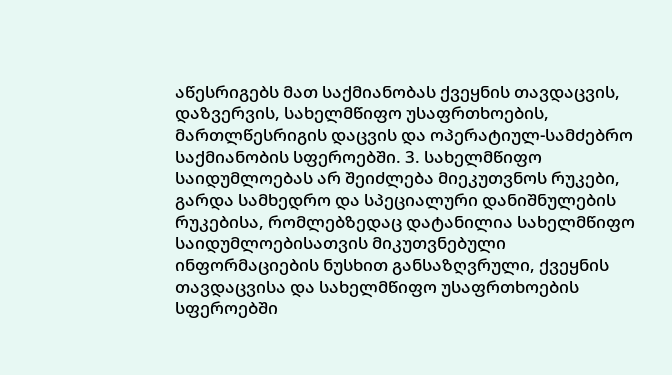აწესრიგებს მათ საქმიანობას ქვეყნის თავდაცვის, დაზვერვის, სახელმწიფო უსაფრთხოების, მართლწესრიგის დაცვის და ოპერატიულ-სამძებრო საქმიანობის სფეროებში. 3. სახელმწიფო საიდუმლოებას არ შეიძლება მიეკუთვნოს რუკები, გარდა სამხედრო და სპეციალური დანიშნულების რუკებისა, რომლებზედაც დატანილია სახელმწიფო საიდუმლოებისათვის მიკუთვნებული ინფორმაციების ნუსხით განსაზღვრული, ქვეყნის თავდაცვისა და სახელმწიფო უსაფრთხოების სფეროებში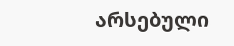არსებული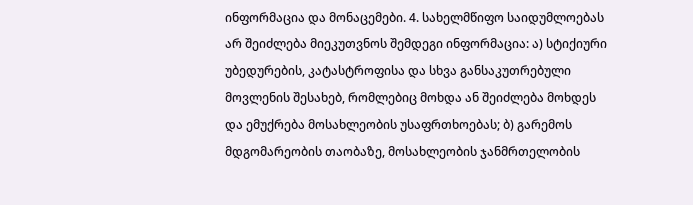ინფორმაცია და მონაცემები. 4. სახელმწიფო საიდუმლოებას არ შეიძლება მიეკუთვნოს შემდეგი ინფორმაცია: ა) სტიქიური უბედურების, კატასტროფისა და სხვა განსაკუთრებული მოვლენის შესახებ, რომლებიც მოხდა ან შეიძლება მოხდეს და ემუქრება მოსახლეობის უსაფრთხოებას; ბ) გარემოს მდგომარეობის თაობაზე, მოსახლეობის ჯანმრთელობის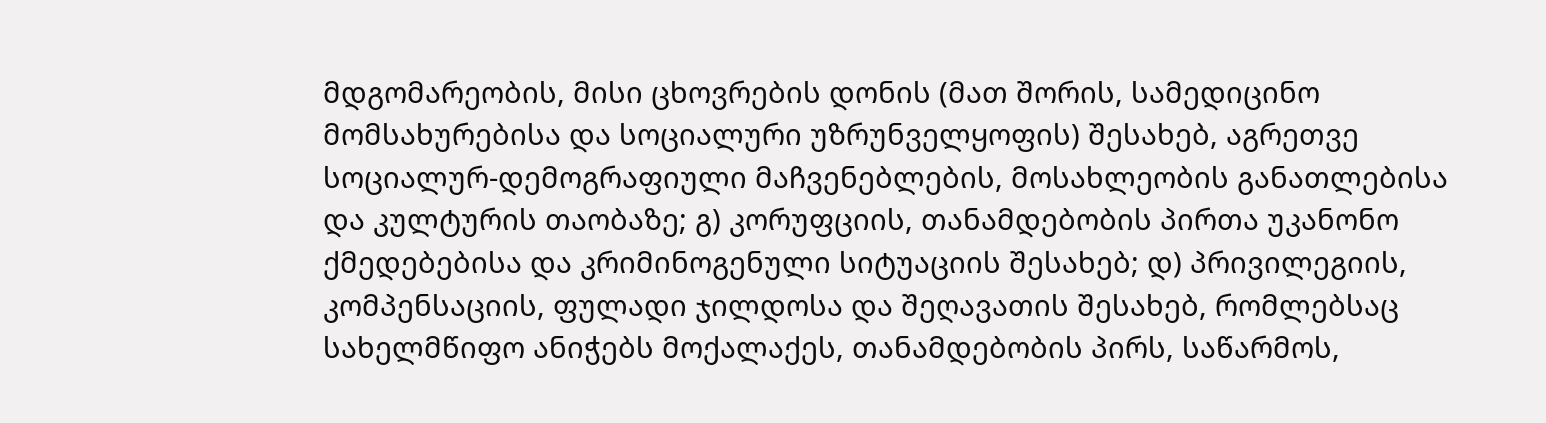მდგომარეობის, მისი ცხოვრების დონის (მათ შორის, სამედიცინო მომსახურებისა და სოციალური უზრუნველყოფის) შესახებ, აგრეთვე სოციალურ-დემოგრაფიული მაჩვენებლების, მოსახლეობის განათლებისა და კულტურის თაობაზე; გ) კორუფციის, თანამდებობის პირთა უკანონო ქმედებებისა და კრიმინოგენული სიტუაციის შესახებ; დ) პრივილეგიის, კომპენსაციის, ფულადი ჯილდოსა და შეღავათის შესახებ, რომლებსაც სახელმწიფო ანიჭებს მოქალაქეს, თანამდებობის პირს, საწარმოს,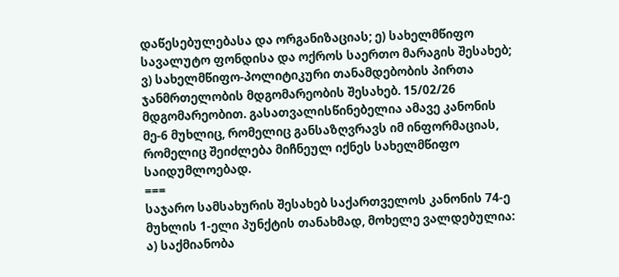დაწესებულებასა და ორგანიზაციას; ე) სახელმწიფო სავალუტო ფონდისა და ოქროს საერთო მარაგის შესახებ; ვ) სახელმწიფო-პოლიტიკური თანამდებობის პირთა ჯანმრთელობის მდგომარეობის შესახებ. 15/02/26 მდგომარეობით. გასათვალისწინებელია ამავე კანონის მე-6 მუხლიც, რომელიც განსაზღვრავს იმ ინფორმაციას, რომელიც შეიძლება მიჩნეულ იქნეს სახელმწიფო საიდუმლოებად.
===
საჯარო სამსახურის შესახებ საქართველოს კანონის 74-ე მუხლის 1-ელი პუნქტის თანახმად, მოხელე ვალდებულია: ა) საქმიანობა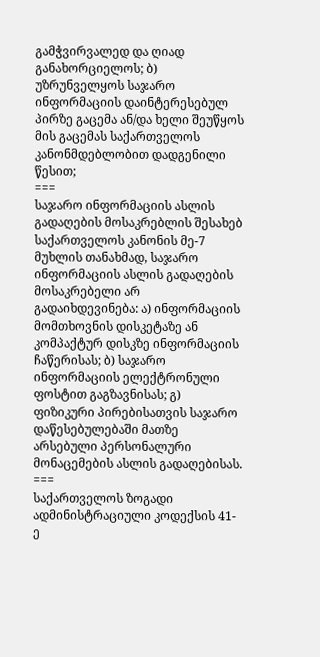გამჭვირვალედ და ღიად განახორციელოს; ბ) უზრუნველყოს საჯარო ინფორმაციის დაინტერესებულ პირზე გაცემა ან/და ხელი შეუწყოს მის გაცემას საქართველოს კანონმდებლობით დადგენილი წესით;
===
საჯარო ინფორმაციის ასლის გადაღების მოსაკრებლის შესახებ საქართველოს კანონის მე-7 მუხლის თანახმად, საჯარო ინფორმაციის ასლის გადაღების მოსაკრებელი არ გადაიხდევინება: ა) ინფორმაციის მომთხოვნის დისკეტაზე ან კომპაქტურ დისკზე ინფორმაციის ჩაწერისას; ბ) საჯარო ინფორმაციის ელექტრონული ფოსტით გაგზავნისას; გ) ფიზიკური პირებისათვის საჯარო დაწესებულებაში მათზე არსებული პერსონალური მონაცემების ასლის გადაღებისას.
===
საქართველოს ზოგადი ადმინისტრაციული კოდექსის 41-ე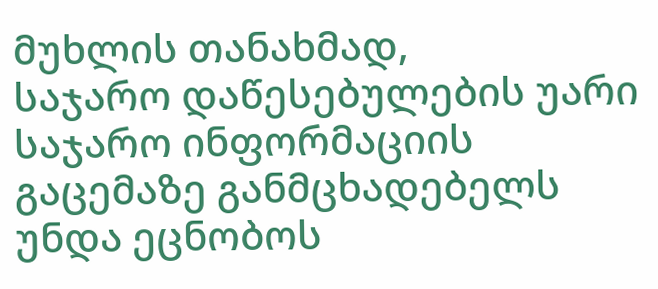მუხლის თანახმად,
საჯარო დაწესებულების უარი საჯარო ინფორმაციის გაცემაზე განმცხადებელს უნდა ეცნობოს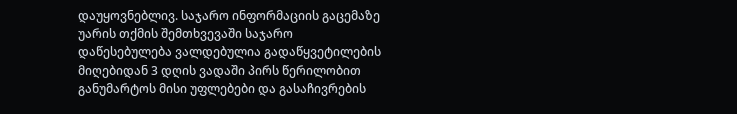დაუყოვნებლივ. საჯარო ინფორმაციის გაცემაზე უარის თქმის შემთხვევაში საჯარო დაწესებულება ვალდებულია გადაწყვეტილების მიღებიდან 3 დღის ვადაში პირს წერილობით განუმარტოს მისი უფლებები და გასაჩივრების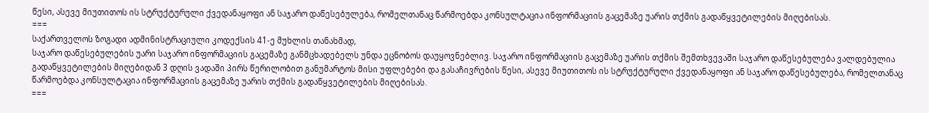წესი, ასევე მიუთითოს ის სტრუქტურული ქვედანაყოფი ან საჯარო დაწესებულება, რომელთანაც წარმოებდა კონსულტაცია ინფორმაციის გაცემაზე უარის თქმის გადაწყვეტილების მიღებისას.
===
საქართველოს ზოგადი ადმინისტრაციული კოდექსის 41-ე მუხლის თანახმად,
საჯარო დაწესებულების უარი საჯარო ინფორმაციის გაცემაზე განმცხადებელს უნდა ეცნობოს დაუყოვნებლივ. საჯარო ინფორმაციის გაცემაზე უარის თქმის შემთხვევაში საჯარო დაწესებულება ვალდებულია გადაწყვეტილების მიღებიდან 3 დღის ვადაში პირს წერილობით განუმარტოს მისი უფლებები და გასაჩივრების წესი, ასევე მიუთითოს ის სტრუქტურული ქვედანაყოფი ან საჯარო დაწესებულება, რომელთანაც წარმოებდა კონსულტაცია ინფორმაციის გაცემაზე უარის თქმის გადაწყვეტილების მიღებისას.
===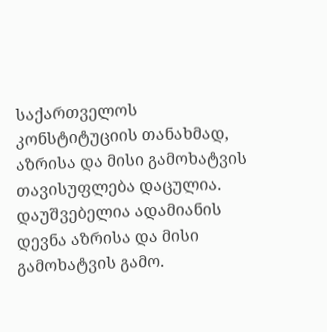საქართველოს კონსტიტუციის თანახმად, აზრისა და მისი გამოხატვის თავისუფლება დაცულია. დაუშვებელია ადამიანის დევნა აზრისა და მისი გამოხატვის გამო.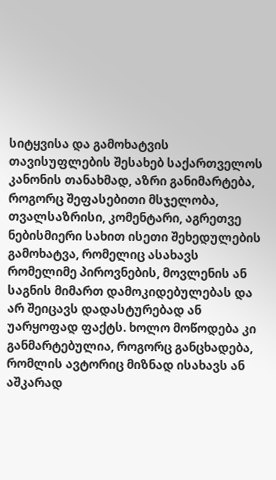სიტყვისა და გამოხატვის თავისუფლების შესახებ საქართველოს კანონის თანახმად, აზრი განიმარტება, როგორც შეფასებითი მსჯელობა, თვალსაზრისი, კომენტარი, აგრეთვე ნებისმიერი სახით ისეთი შეხედულების გამოხატვა, რომელიც ასახავს რომელიმე პიროვნების, მოვლენის ან საგნის მიმართ დამოკიდებულებას და არ შეიცავს დადასტურებად ან უარყოფად ფაქტს. ხოლო მოწოდება კი განმარტებულია, როგორც განცხადება, რომლის ავტორიც მიზნად ისახავს ან აშკარად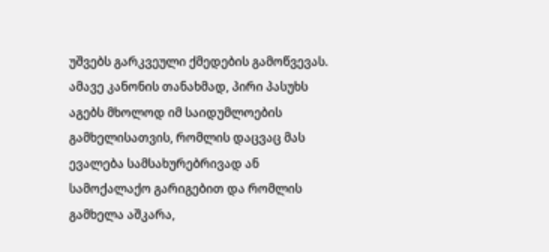უშვებს გარკვეული ქმედების გამოწვევას. ამავე კანონის თანახმად, პირი პასუხს აგებს მხოლოდ იმ საიდუმლოების გამხელისათვის, რომლის დაცვაც მას ევალება სამსახურებრივად ან სამოქალაქო გარიგებით და რომლის გამხელა აშკარა,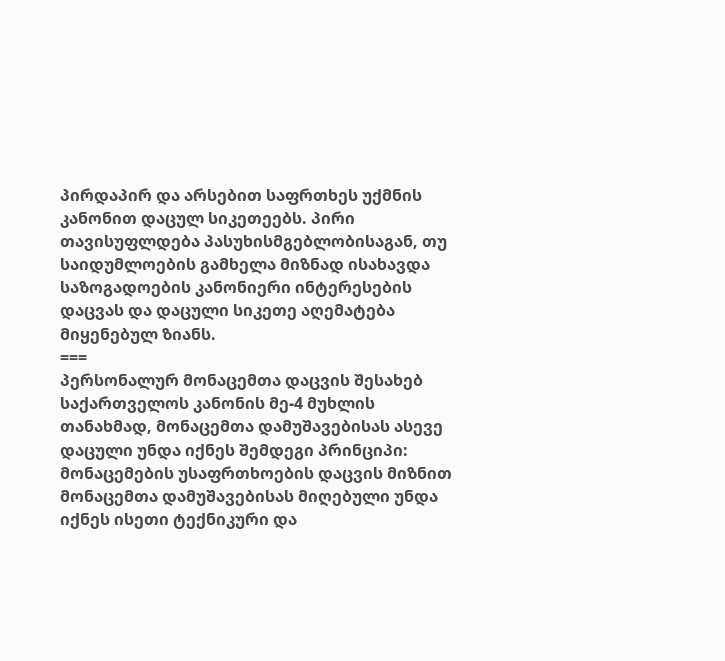პირდაპირ და არსებით საფრთხეს უქმნის კანონით დაცულ სიკეთეებს. პირი თავისუფლდება პასუხისმგებლობისაგან, თუ საიდუმლოების გამხელა მიზნად ისახავდა საზოგადოების კანონიერი ინტერესების დაცვას და დაცული სიკეთე აღემატება მიყენებულ ზიანს.
===
პერსონალურ მონაცემთა დაცვის შესახებ საქართველოს კანონის მე-4 მუხლის თანახმად, მონაცემთა დამუშავებისას ასევე დაცული უნდა იქნეს შემდეგი პრინციპი: მონაცემების უსაფრთხოების დაცვის მიზნით მონაცემთა დამუშავებისას მიღებული უნდა იქნეს ისეთი ტექნიკური და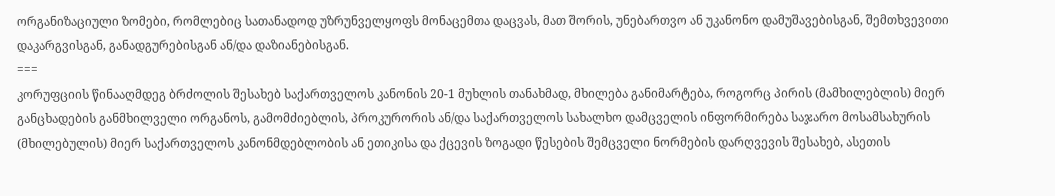ორგანიზაციული ზომები, რომლებიც სათანადოდ უზრუნველყოფს მონაცემთა დაცვას, მათ შორის, უნებართვო ან უკანონო დამუშავებისგან, შემთხვევითი დაკარგვისგან, განადგურებისგან ან/და დაზიანებისგან.
===
კორუფციის წინააღმდეგ ბრძოლის შესახებ საქართველოს კანონის 20-1 მუხლის თანახმად, მხილება განიმარტება, როგორც პირის (მამხილებლის) მიერ განცხადების განმხილველი ორგანოს, გამომძიებლის, პროკურორის ან/და საქართველოს სახალხო დამცველის ინფორმირება საჯარო მოსამსახურის (მხილებულის) მიერ საქართველოს კანონმდებლობის ან ეთიკისა და ქცევის ზოგადი წესების შემცველი ნორმების დარღვევის შესახებ, ასეთის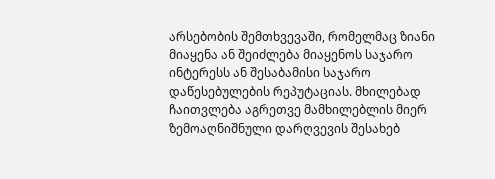არსებობის შემთხვევაში, რომელმაც ზიანი მიაყენა ან შეიძლება მიაყენოს საჯარო ინტერესს ან შესაბამისი საჯარო დაწესებულების რეპუტაციას. მხილებად ჩაითვლება აგრეთვე მამხილებლის მიერ ზემოაღნიშნული დარღვევის შესახებ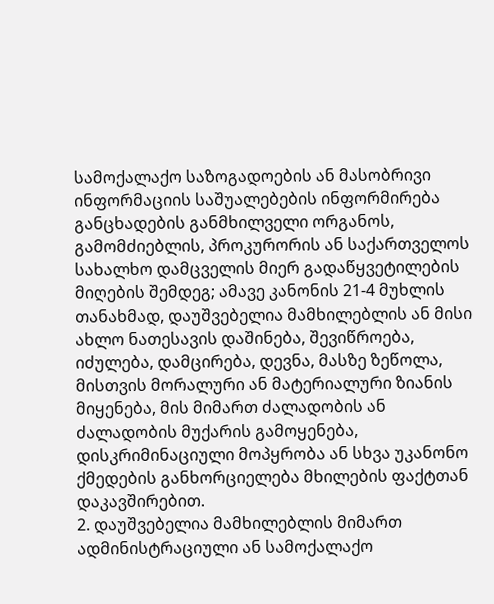სამოქალაქო საზოგადოების ან მასობრივი ინფორმაციის საშუალებების ინფორმირება განცხადების განმხილველი ორგანოს, გამომძიებლის, პროკურორის ან საქართველოს სახალხო დამცველის მიერ გადაწყვეტილების მიღების შემდეგ; ამავე კანონის 21-4 მუხლის თანახმად, დაუშვებელია მამხილებლის ან მისი ახლო ნათესავის დაშინება, შევიწროება, იძულება, დამცირება, დევნა, მასზე ზეწოლა, მისთვის მორალური ან მატერიალური ზიანის მიყენება, მის მიმართ ძალადობის ან ძალადობის მუქარის გამოყენება, დისკრიმინაციული მოპყრობა ან სხვა უკანონო ქმედების განხორციელება მხილების ფაქტთან დაკავშირებით.
2. დაუშვებელია მამხილებლის მიმართ ადმინისტრაციული ან სამოქალაქო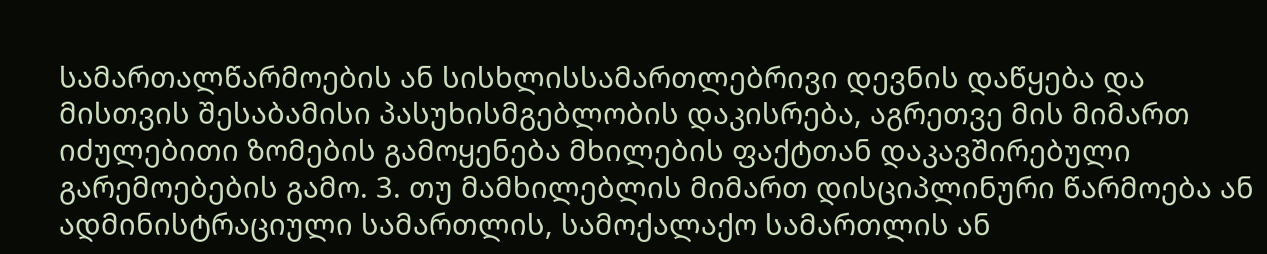სამართალწარმოების ან სისხლისსამართლებრივი დევნის დაწყება და მისთვის შესაბამისი პასუხისმგებლობის დაკისრება, აგრეთვე მის მიმართ იძულებითი ზომების გამოყენება მხილების ფაქტთან დაკავშირებული გარემოებების გამო. 3. თუ მამხილებლის მიმართ დისციპლინური წარმოება ან ადმინისტრაციული სამართლის, სამოქალაქო სამართლის ან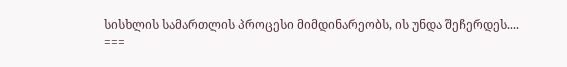სისხლის სამართლის პროცესი მიმდინარეობს, ის უნდა შეჩერდეს....
===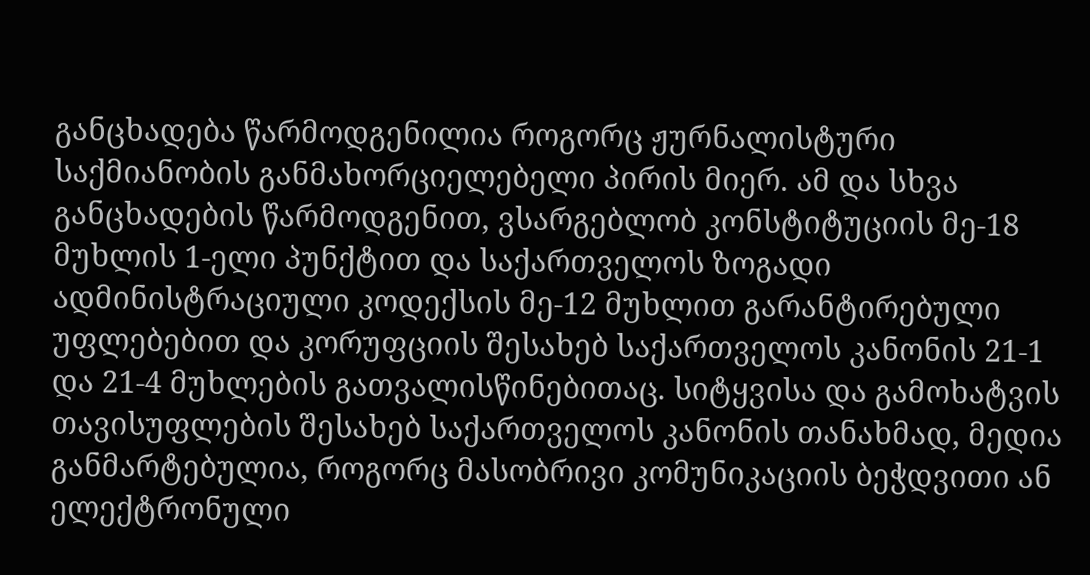განცხადება წარმოდგენილია როგორც ჟურნალისტური საქმიანობის განმახორციელებელი პირის მიერ. ამ და სხვა განცხადების წარმოდგენით, ვსარგებლობ კონსტიტუციის მე-18 მუხლის 1-ელი პუნქტით და საქართველოს ზოგადი ადმინისტრაციული კოდექსის მე-12 მუხლით გარანტირებული უფლებებით და კორუფციის შესახებ საქართველოს კანონის 21-1 და 21-4 მუხლების გათვალისწინებითაც. სიტყვისა და გამოხატვის თავისუფლების შესახებ საქართველოს კანონის თანახმად, მედია განმარტებულია, როგორც მასობრივი კომუნიკაციის ბეჭდვითი ან ელექტრონული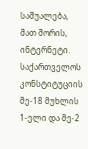საშუალება, მათ შორის, ინტერნეტი. საქართველოს კონსტიტუციის მე-18 მუხლის 1-ელი და მე-2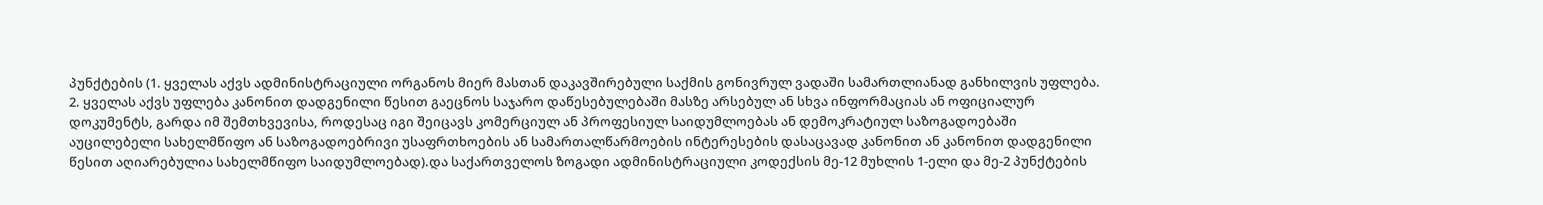პუნქტების (1. ყველას აქვს ადმინისტრაციული ორგანოს მიერ მასთან დაკავშირებული საქმის გონივრულ ვადაში სამართლიანად განხილვის უფლება. 2. ყველას აქვს უფლება კანონით დადგენილი წესით გაეცნოს საჯარო დაწესებულებაში მასზე არსებულ ან სხვა ინფორმაციას ან ოფიციალურ დოკუმენტს, გარდა იმ შემთხვევისა, როდესაც იგი შეიცავს კომერციულ ან პროფესიულ საიდუმლოებას ან დემოკრატიულ საზოგადოებაში აუცილებელი სახელმწიფო ან საზოგადოებრივი უსაფრთხოების ან სამართალწარმოების ინტერესების დასაცავად კანონით ან კანონით დადგენილი წესით აღიარებულია სახელმწიფო საიდუმლოებად).და საქართველოს ზოგადი ადმინისტრაციული კოდექსის მე-12 მუხლის 1-ელი და მე-2 პუნქტების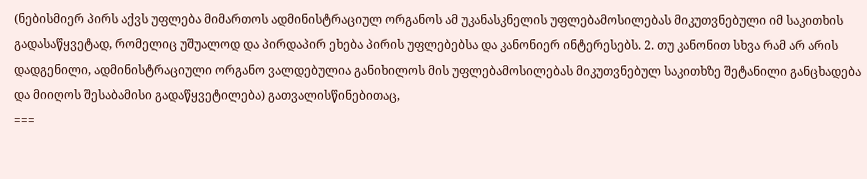(ნებისმიერ პირს აქვს უფლება მიმართოს ადმინისტრაციულ ორგანოს ამ უკანასკნელის უფლებამოსილებას მიკუთვნებული იმ საკითხის გადასაწყვეტად, რომელიც უშუალოდ და პირდაპირ ეხება პირის უფლებებსა და კანონიერ ინტერესებს. 2. თუ კანონით სხვა რამ არ არის დადგენილი, ადმინისტრაციული ორგანო ვალდებულია განიხილოს მის უფლებამოსილებას მიკუთვნებულ საკითხზე შეტანილი განცხადება და მიიღოს შესაბამისი გადაწყვეტილება) გათვალისწინებითაც,
===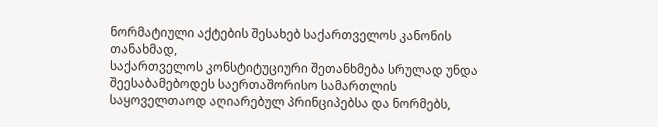ნორმატიული აქტების შესახებ საქართველოს კანონის თანახმად,
საქართველოს კონსტიტუციური შეთანხმება სრულად უნდა შეესაბამებოდეს საერთაშორისო სამართლის საყოველთაოდ აღიარებულ პრინციპებსა და ნორმებს,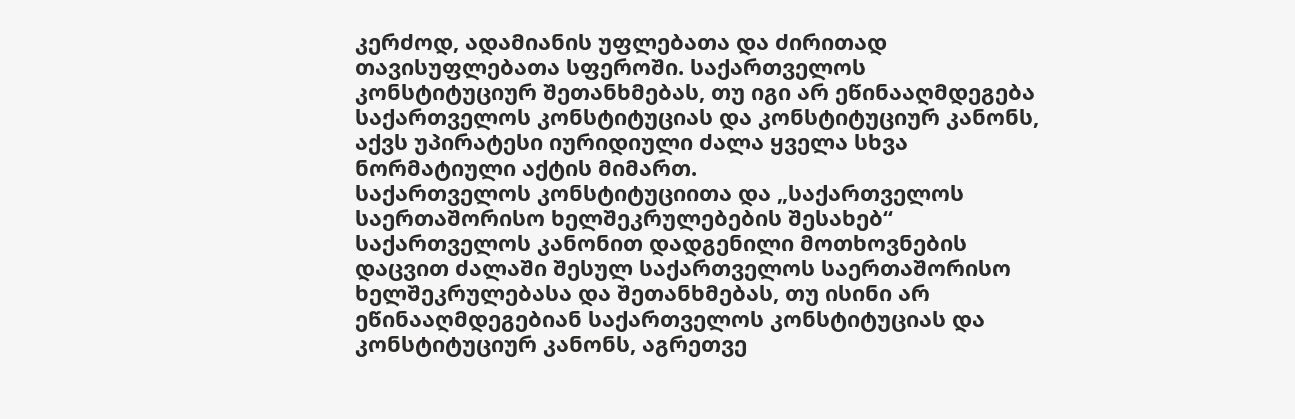კერძოდ, ადამიანის უფლებათა და ძირითად თავისუფლებათა სფეროში. საქართველოს კონსტიტუციურ შეთანხმებას, თუ იგი არ ეწინააღმდეგება საქართველოს კონსტიტუციას და კონსტიტუციურ კანონს, აქვს უპირატესი იურიდიული ძალა ყველა სხვა ნორმატიული აქტის მიმართ.
საქართველოს კონსტიტუციითა და „საქართველოს საერთაშორისო ხელშეკრულებების შესახებ“ საქართველოს კანონით დადგენილი მოთხოვნების დაცვით ძალაში შესულ საქართველოს საერთაშორისო ხელშეკრულებასა და შეთანხმებას, თუ ისინი არ ეწინააღმდეგებიან საქართველოს კონსტიტუციას და კონსტიტუციურ კანონს, აგრეთვე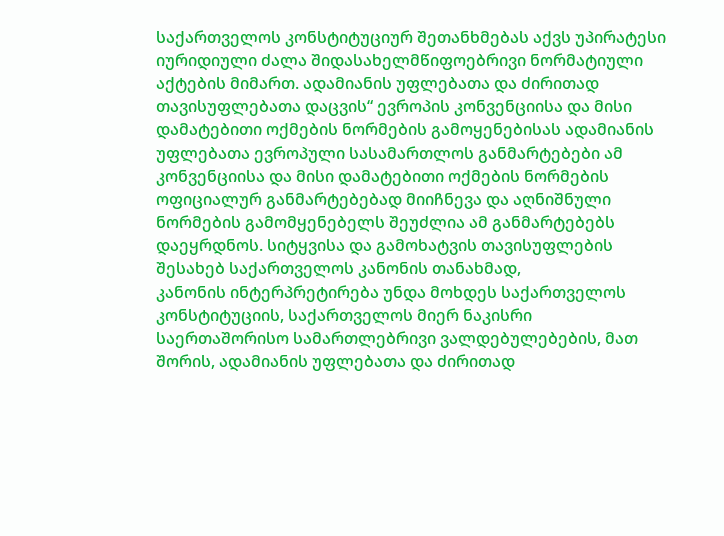საქართველოს კონსტიტუციურ შეთანხმებას აქვს უპირატესი იურიდიული ძალა შიდასახელმწიფოებრივი ნორმატიული აქტების მიმართ. ადამიანის უფლებათა და ძირითად თავისუფლებათა დაცვის“ ევროპის კონვენციისა და მისი დამატებითი ოქმების ნორმების გამოყენებისას ადამიანის უფლებათა ევროპული სასამართლოს განმარტებები ამ კონვენციისა და მისი დამატებითი ოქმების ნორმების ოფიციალურ განმარტებებად მიიჩნევა და აღნიშნული ნორმების გამომყენებელს შეუძლია ამ განმარტებებს დაეყრდნოს. სიტყვისა და გამოხატვის თავისუფლების შესახებ საქართველოს კანონის თანახმად,
კანონის ინტერპრეტირება უნდა მოხდეს საქართველოს კონსტიტუციის, საქართველოს მიერ ნაკისრი საერთაშორისო სამართლებრივი ვალდებულებების, მათ შორის, ადამიანის უფლებათა და ძირითად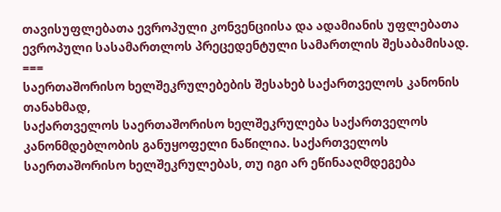თავისუფლებათა ევროპული კონვენციისა და ადამიანის უფლებათა ევროპული სასამართლოს პრეცედენტული სამართლის შესაბამისად.
===
საერთაშორისო ხელშეკრულებების შესახებ საქართველოს კანონის თანახმად,
საქართველოს საერთაშორისო ხელშეკრულება საქართველოს კანონმდებლობის განუყოფელი ნაწილია. საქართველოს საერთაშორისო ხელშეკრულებას, თუ იგი არ ეწინააღმდეგება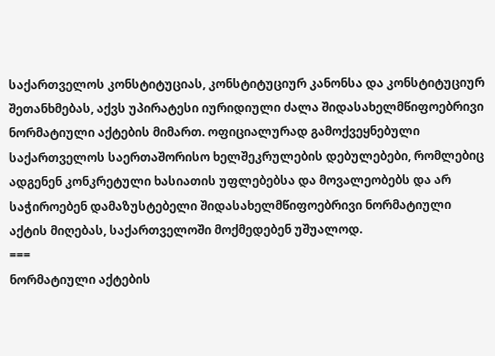საქართველოს კონსტიტუციას, კონსტიტუციურ კანონსა და კონსტიტუციურ შეთანხმებას, აქვს უპირატესი იურიდიული ძალა შიდასახელმწიფოებრივი ნორმატიული აქტების მიმართ. ოფიციალურად გამოქვეყნებული საქართველოს საერთაშორისო ხელშეკრულების დებულებები, რომლებიც ადგენენ კონკრეტული ხასიათის უფლებებსა და მოვალეობებს და არ საჭიროებენ დამაზუსტებელი შიდასახელმწიფოებრივი ნორმატიული აქტის მიღებას, საქართველოში მოქმედებენ უშუალოდ.
===
ნორმატიული აქტების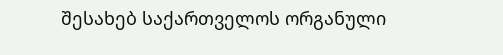შესახებ საქართველოს ორგანული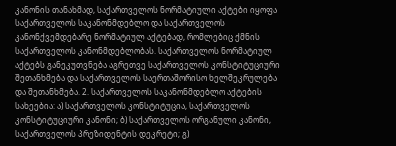კანონის თანახმად, საქართველოს ნორმატიული აქტები იყოფა საქართველოს საკანონმდებლო და საქართველოს კანონქვემდებარე ნორმატიულ აქტებად, რომლებიც ქმნის საქართველოს კანონმდებლობას. საქართველოს ნორმატიულ აქტებს განეკუთვნება აგრეთვე საქართველოს კონსტიტუციური შეთანხმება და საქართველოს საერთაშორისო ხელშეკრულება და შეთანხმება. 2. საქართველოს საკანონმდებლო აქტების სახეებია: ა) საქართველოს კონსტიტუცია, საქართველოს კონსტიტუციური კანონი; ბ) საქართველოს ორგანული კანონი, საქართველოს პრეზიდენტის დეკრეტი; გ)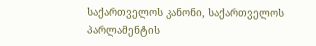საქართველოს კანონი, საქართველოს პარლამენტის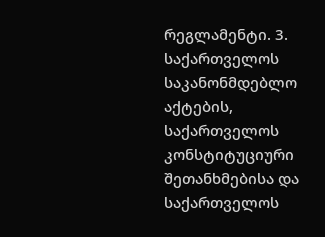რეგლამენტი. 3. საქართველოს საკანონმდებლო აქტების, საქართველოს კონსტიტუციური შეთანხმებისა და საქართველოს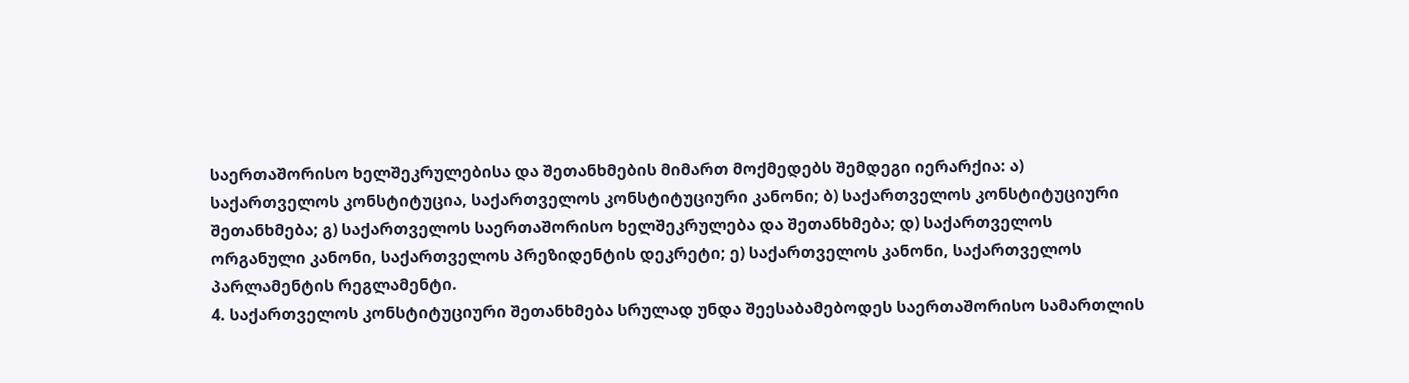საერთაშორისო ხელშეკრულებისა და შეთანხმების მიმართ მოქმედებს შემდეგი იერარქია: ა) საქართველოს კონსტიტუცია, საქართველოს კონსტიტუციური კანონი; ბ) საქართველოს კონსტიტუციური შეთანხმება; გ) საქართველოს საერთაშორისო ხელშეკრულება და შეთანხმება; დ) საქართველოს ორგანული კანონი, საქართველოს პრეზიდენტის დეკრეტი; ე) საქართველოს კანონი, საქართველოს პარლამენტის რეგლამენტი.
4. საქართველოს კონსტიტუციური შეთანხმება სრულად უნდა შეესაბამებოდეს საერთაშორისო სამართლის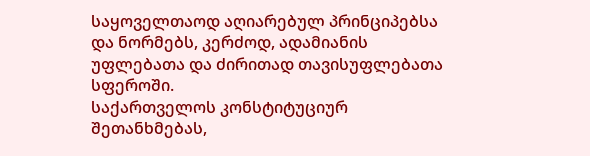საყოველთაოდ აღიარებულ პრინციპებსა და ნორმებს, კერძოდ, ადამიანის უფლებათა და ძირითად თავისუფლებათა სფეროში.
საქართველოს კონსტიტუციურ შეთანხმებას,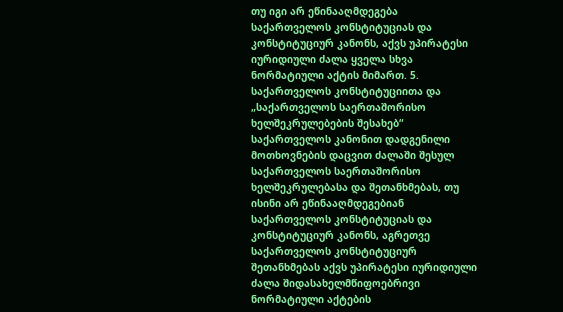თუ იგი არ ეწინააღმდეგება საქართველოს კონსტიტუციას და კონსტიტუციურ კანონს, აქვს უპირატესი იურიდიული ძალა ყველა სხვა ნორმატიული აქტის მიმართ. 5. საქართველოს კონსტიტუციითა და „საქართველოს საერთაშორისო ხელშეკრულებების შესახებ“ საქართველოს კანონით დადგენილი მოთხოვნების დაცვით ძალაში შესულ საქართველოს საერთაშორისო ხელშეკრულებასა და შეთანხმებას, თუ ისინი არ ეწინააღმდეგებიან საქართველოს კონსტიტუციას და კონსტიტუციურ კანონს, აგრეთვე საქართველოს კონსტიტუციურ შეთანხმებას აქვს უპირატესი იურიდიული ძალა შიდასახელმწიფოებრივი ნორმატიული აქტების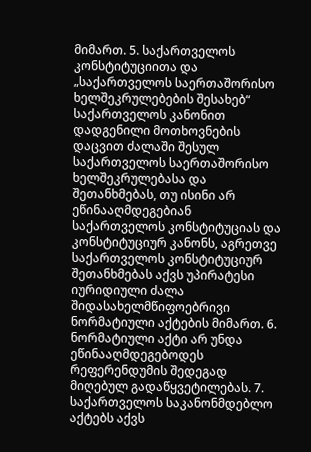მიმართ. 5. საქართველოს კონსტიტუციითა და „საქართველოს საერთაშორისო ხელშეკრულებების შესახებ“ საქართველოს კანონით დადგენილი მოთხოვნების დაცვით ძალაში შესულ საქართველოს საერთაშორისო ხელშეკრულებასა და შეთანხმებას, თუ ისინი არ ეწინააღმდეგებიან საქართველოს კონსტიტუციას და კონსტიტუციურ კანონს, აგრეთვე საქართველოს კონსტიტუციურ შეთანხმებას აქვს უპირატესი იურიდიული ძალა შიდასახელმწიფოებრივი ნორმატიული აქტების მიმართ. 6. ნორმატიული აქტი არ უნდა ეწინააღმდეგებოდეს რეფერენდუმის შედეგად მიღებულ გადაწყვეტილებას. 7. საქართველოს საკანონმდებლო აქტებს აქვს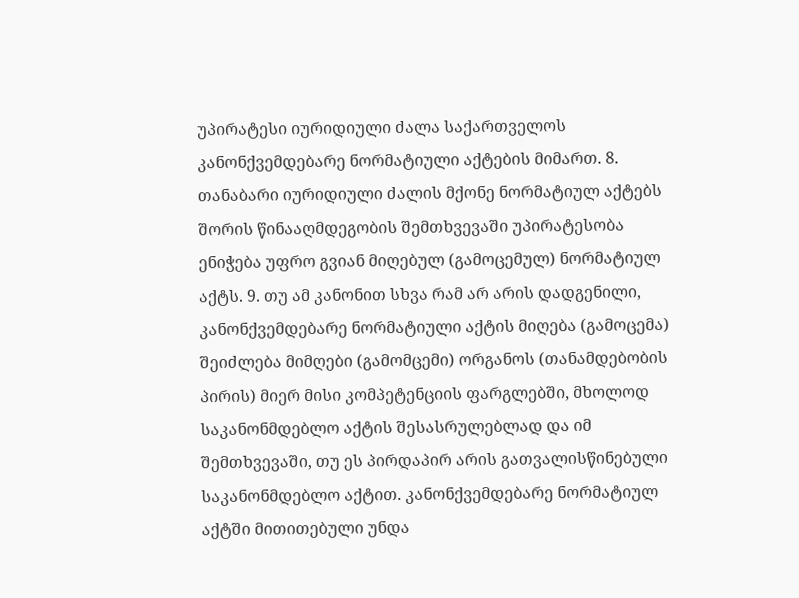უპირატესი იურიდიული ძალა საქართველოს კანონქვემდებარე ნორმატიული აქტების მიმართ. 8. თანაბარი იურიდიული ძალის მქონე ნორმატიულ აქტებს შორის წინააღმდეგობის შემთხვევაში უპირატესობა ენიჭება უფრო გვიან მიღებულ (გამოცემულ) ნორმატიულ აქტს. 9. თუ ამ კანონით სხვა რამ არ არის დადგენილი, კანონქვემდებარე ნორმატიული აქტის მიღება (გამოცემა) შეიძლება მიმღები (გამომცემი) ორგანოს (თანამდებობის პირის) მიერ მისი კომპეტენციის ფარგლებში, მხოლოდ საკანონმდებლო აქტის შესასრულებლად და იმ შემთხვევაში, თუ ეს პირდაპირ არის გათვალისწინებული საკანონმდებლო აქტით. კანონქვემდებარე ნორმატიულ აქტში მითითებული უნდა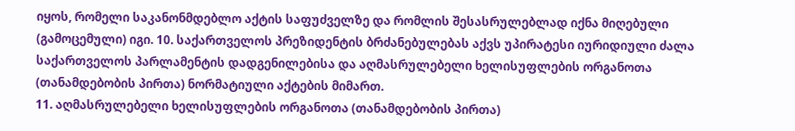იყოს, რომელი საკანონმდებლო აქტის საფუძველზე და რომლის შესასრულებლად იქნა მიღებული (გამოცემული) იგი. 10. საქართველოს პრეზიდენტის ბრძანებულებას აქვს უპირატესი იურიდიული ძალა საქართველოს პარლამენტის დადგენილებისა და აღმასრულებელი ხელისუფლების ორგანოთა (თანამდებობის პირთა) ნორმატიული აქტების მიმართ.
11. აღმასრულებელი ხელისუფლების ორგანოთა (თანამდებობის პირთა)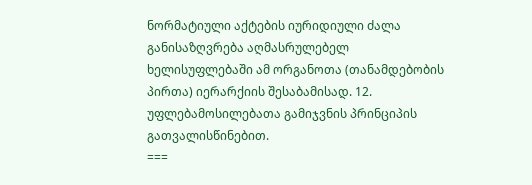ნორმატიული აქტების იურიდიული ძალა განისაზღვრება აღმასრულებელ ხელისუფლებაში ამ ორგანოთა (თანამდებობის პირთა) იერარქიის შესაბამისად. 12. უფლებამოსილებათა გამიჯვნის პრინციპის გათვალისწინებით.
===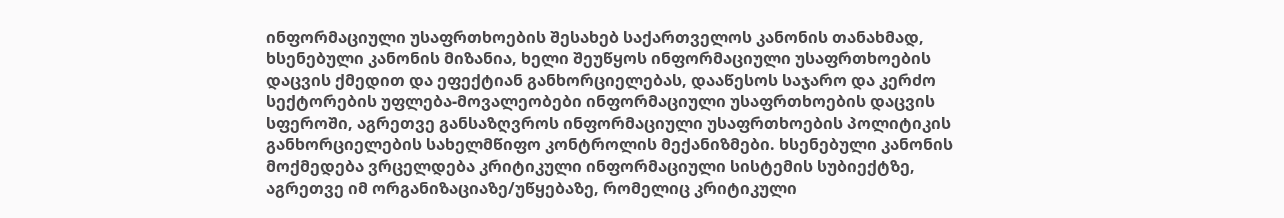ინფორმაციული უსაფრთხოების შესახებ საქართველოს კანონის თანახმად, ხსენებული კანონის მიზანია, ხელი შეუწყოს ინფორმაციული უსაფრთხოების დაცვის ქმედით და ეფექტიან განხორციელებას, დააწესოს საჯარო და კერძო სექტორების უფლება-მოვალეობები ინფორმაციული უსაფრთხოების დაცვის სფეროში, აგრეთვე განსაზღვროს ინფორმაციული უსაფრთხოების პოლიტიკის განხორციელების სახელმწიფო კონტროლის მექანიზმები. ხსენებული კანონის მოქმედება ვრცელდება კრიტიკული ინფორმაციული სისტემის სუბიექტზე, აგრეთვე იმ ორგანიზაციაზე/უწყებაზე, რომელიც კრიტიკული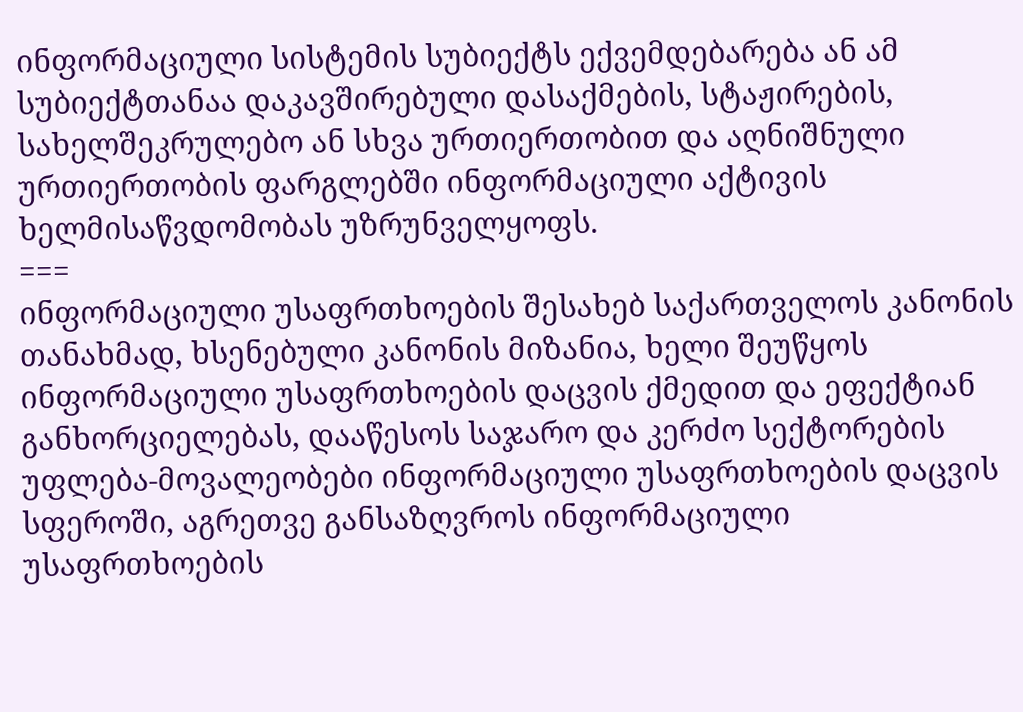ინფორმაციული სისტემის სუბიექტს ექვემდებარება ან ამ სუბიექტთანაა დაკავშირებული დასაქმების, სტაჟირების, სახელშეკრულებო ან სხვა ურთიერთობით და აღნიშნული ურთიერთობის ფარგლებში ინფორმაციული აქტივის ხელმისაწვდომობას უზრუნველყოფს.
===
ინფორმაციული უსაფრთხოების შესახებ საქართველოს კანონის თანახმად, ხსენებული კანონის მიზანია, ხელი შეუწყოს ინფორმაციული უსაფრთხოების დაცვის ქმედით და ეფექტიან განხორციელებას, დააწესოს საჯარო და კერძო სექტორების უფლება-მოვალეობები ინფორმაციული უსაფრთხოების დაცვის სფეროში, აგრეთვე განსაზღვროს ინფორმაციული უსაფრთხოების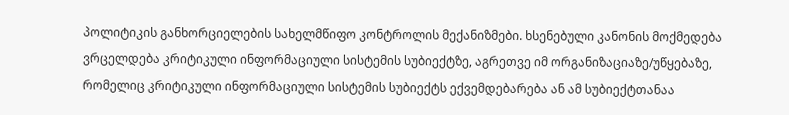პოლიტიკის განხორციელების სახელმწიფო კონტროლის მექანიზმები. ხსენებული კანონის მოქმედება ვრცელდება კრიტიკული ინფორმაციული სისტემის სუბიექტზე, აგრეთვე იმ ორგანიზაციაზე/უწყებაზე, რომელიც კრიტიკული ინფორმაციული სისტემის სუბიექტს ექვემდებარება ან ამ სუბიექტთანაა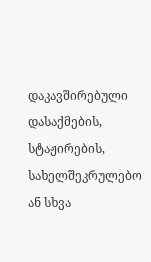დაკავშირებული დასაქმების, სტაჟირების, სახელშეკრულებო ან სხვა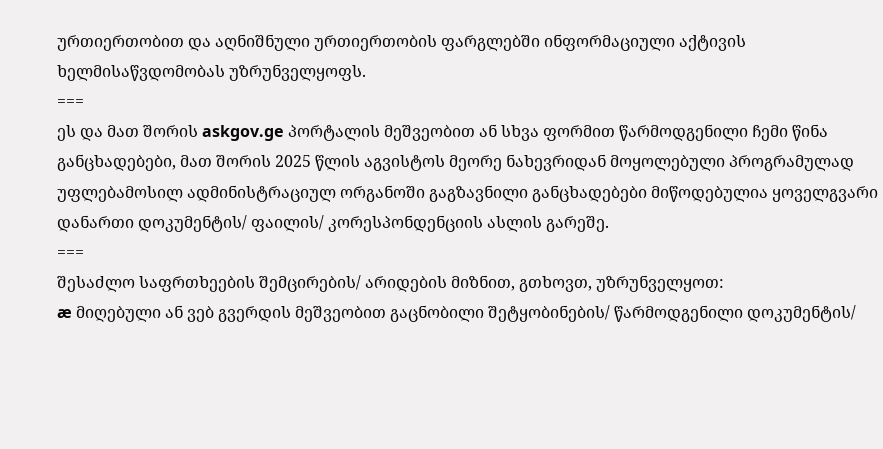ურთიერთობით და აღნიშნული ურთიერთობის ფარგლებში ინფორმაციული აქტივის ხელმისაწვდომობას უზრუნველყოფს.
===
ეს და მათ შორის askgov.ge პორტალის მეშვეობით ან სხვა ფორმით წარმოდგენილი ჩემი წინა განცხადებები, მათ შორის 2025 წლის აგვისტოს მეორე ნახევრიდან მოყოლებული პროგრამულად უფლებამოსილ ადმინისტრაციულ ორგანოში გაგზავნილი განცხადებები მიწოდებულია ყოველგვარი დანართი დოკუმენტის/ ფაილის/ კორესპონდენციის ასლის გარეშე.
===
შესაძლო საფრთხეების შემცირების/ არიდების მიზნით, გთხოვთ, უზრუნველყოთ:
æ მიღებული ან ვებ გვერდის მეშვეობით გაცნობილი შეტყობინების/ წარმოდგენილი დოკუმენტის/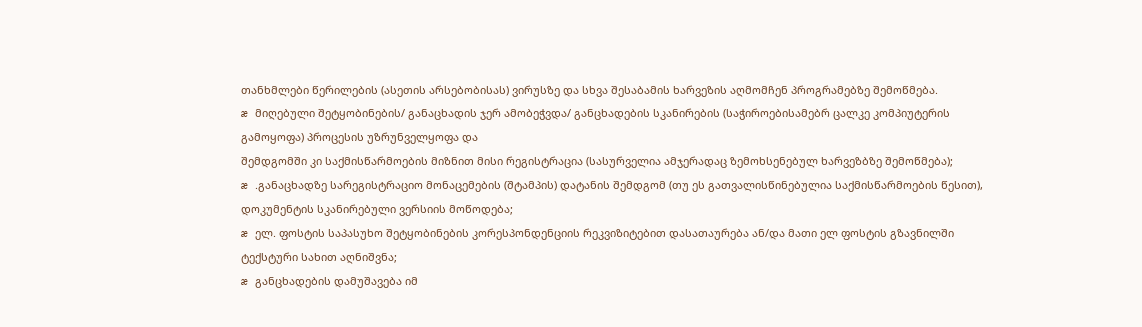თანხმლები წერილების (ასეთის არსებობისას) ვირუსზე და სხვა შესაბამის ხარვეზის აღმომჩენ პროგრამებზე შემოწმება.
æ მიღებული შეტყობინების/ განაცხადის ჯერ ამობეჭვდა/ განცხადების სკანირების (საჭიროებისამებრ ცალკე კომპიუტერის გამოყოფა) პროცესის უზრუნველყოფა და
შემდგომში კი საქმისწარმოების მიზნით მისი რეგისტრაცია (სასურველია ამჯერადაც ზემოხსენებულ ხარვეზბზე შემოწმება);
æ .განაცხადზე სარეგისტრაციო მონაცემების (შტამპის) დატანის შემდგომ (თუ ეს გათვალისწინებულია საქმისწარმოების წესით), დოკუმენტის სკანირებული ვერსიის მოწოდება;
æ ელ. ფოსტის საპასუხო შეტყობინების კორესპონდენციის რეკვიზიტებით დასათაურება ან/და მათი ელ ფოსტის გზავნილში ტექსტური სახით აღნიშვნა;
æ განცხადების დამუშავება იმ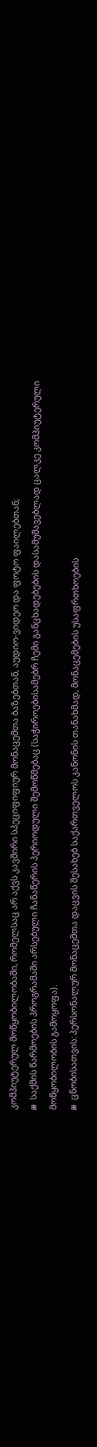კომპიუტერულ მოწყობილობაში, რომელსაც არ აქვს კავშირი სპეციფიფიურ მონაცემთა ბაზებთან, აუდიო-ვიდეო და ფოტო ფაილებთან;
æ საქმის წარმოების პროგრამაში არსებული ჩანაწერის პერიოდული შემოწმებაც (საჭიროებისამებრ ჩემი განცხადებების დასამუშავებლად ცალკე კომპიუტერული მოწყობილობის გამოყოფა).
æ ცნობისათვის: პერსონალურ მონაცემთა დაცვის შესახებ საქართველოს კანონის თანახმად, მონაცემების უსაფრთხოების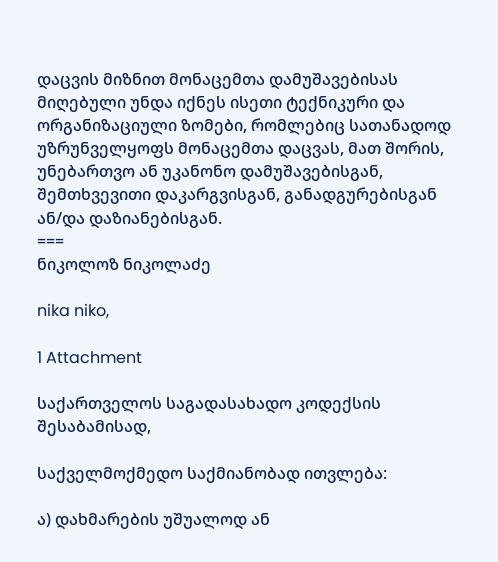დაცვის მიზნით მონაცემთა დამუშავებისას მიღებული უნდა იქნეს ისეთი ტექნიკური და ორგანიზაციული ზომები, რომლებიც სათანადოდ უზრუნველყოფს მონაცემთა დაცვას, მათ შორის, უნებართვო ან უკანონო დამუშავებისგან, შემთხვევითი დაკარგვისგან, განადგურებისგან ან/და დაზიანებისგან.
===
ნიკოლოზ ნიკოლაძე

nika niko,

1 Attachment

საქართველოს საგადასახადო კოდექსის შესაბამისად,

საქველმოქმედო საქმიანობად ითვლება:

ა) დახმარების უშუალოდ ან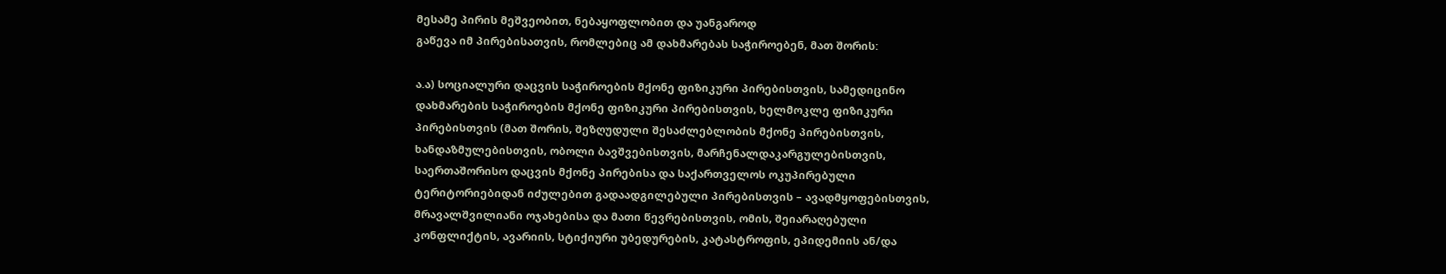მესამე პირის მეშვეობით, ნებაყოფლობით და უანგაროდ
გაწევა იმ პირებისათვის, რომლებიც ამ დახმარებას საჭიროებენ, მათ შორის:

ა.ა) სოციალური დაცვის საჭიროების მქონე ფიზიკური პირებისთვის, სამედიცინო
დახმარების საჭიროების მქონე ფიზიკური პირებისთვის, ხელმოკლე ფიზიკური
პირებისთვის (მათ შორის, შეზღუდული შესაძლებლობის მქონე პირებისთვის,
ხანდაზმულებისთვის, ობოლი ბავშვებისთვის, მარჩენალდაკარგულებისთვის,
საერთაშორისო დაცვის მქონე პირებისა და საქართველოს ოკუპირებული
ტერიტორიებიდან იძულებით გადაადგილებული პირებისთვის – ავადმყოფებისთვის,
მრავალშვილიანი ოჯახებისა და მათი წევრებისთვის, ომის, შეიარაღებული
კონფლიქტის, ავარიის, სტიქიური უბედურების, კატასტროფის, ეპიდემიის ან/და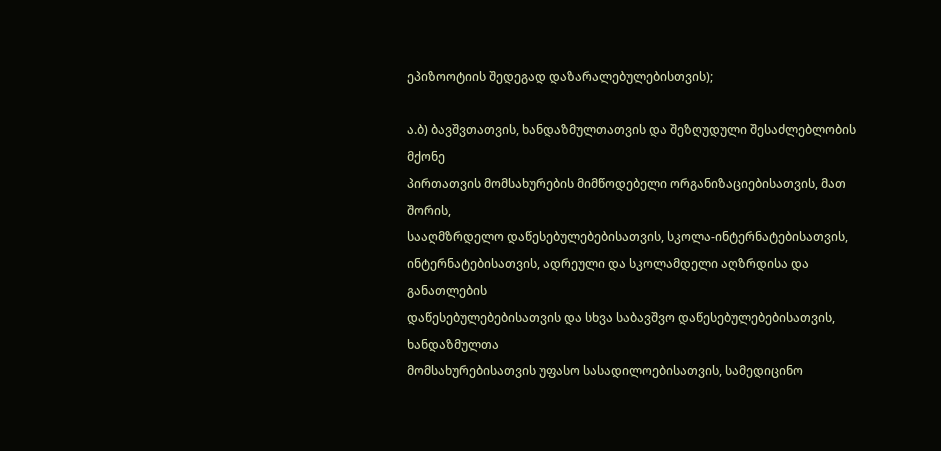ეპიზოოტიის შედეგად დაზარალებულებისთვის);

ა.ბ) ბავშვთათვის, ხანდაზმულთათვის და შეზღუდული შესაძლებლობის მქონე
პირთათვის მომსახურების მიმწოდებელი ორგანიზაციებისათვის, მათ შორის,
სააღმზრდელო დაწესებულებებისათვის, სკოლა-ინტერნატებისათვის,
ინტერნატებისათვის, ადრეული და სკოლამდელი აღზრდისა და განათლების
დაწესებულებებისათვის და სხვა საბავშვო დაწესებულებებისათვის, ხანდაზმულთა
მომსახურებისათვის უფასო სასადილოებისათვის, სამედიცინო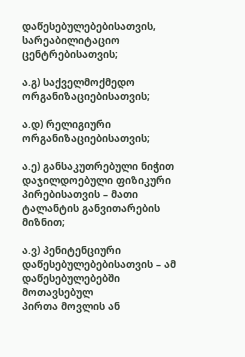დაწესებულებებისათვის, სარეაბილიტაციო ცენტრებისათვის;

ა.გ) საქველმოქმედო ორგანიზაციებისათვის;

ა.დ) რელიგიური ორგანიზაციებისათვის;

ა.ე) განსაკუთრებული ნიჭით დაჯილდოებული ფიზიკური პირებისათვის – მათი
ტალანტის განვითარების მიზნით;

ა.ვ) პენიტენციური დაწესებულებებისათვის – ამ დაწესებულებებში მოთავსებულ
პირთა მოვლის ან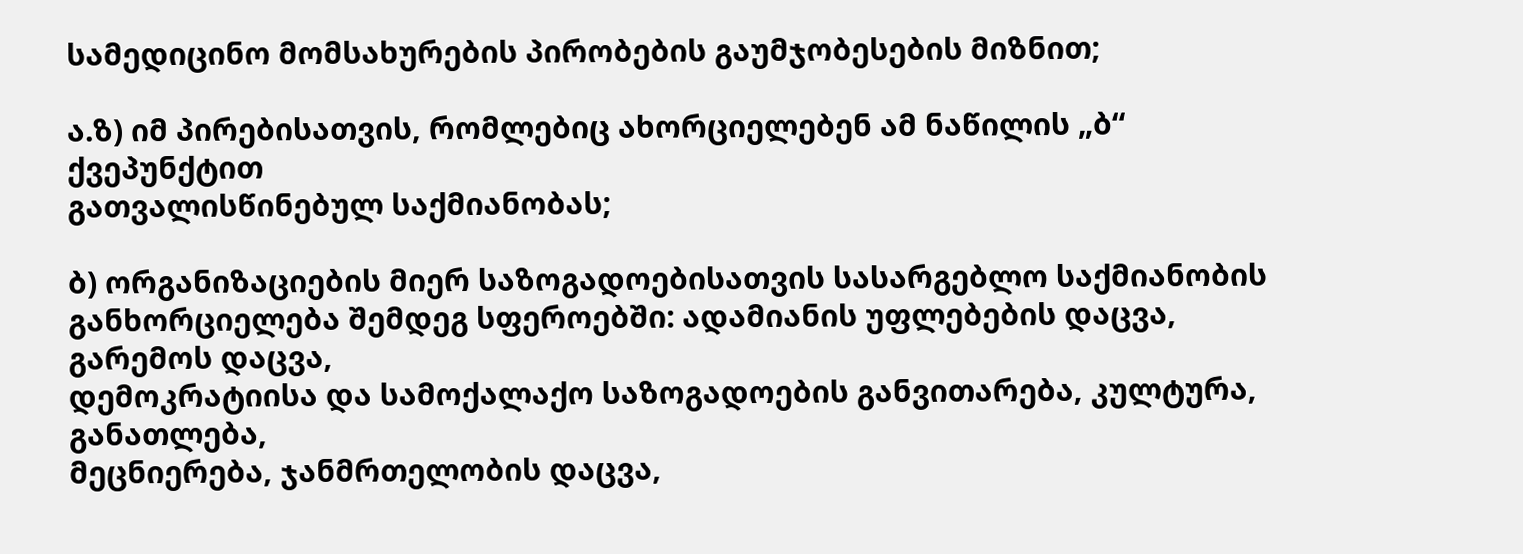სამედიცინო მომსახურების პირობების გაუმჯობესების მიზნით;

ა.ზ) იმ პირებისათვის, რომლებიც ახორციელებენ ამ ნაწილის „ბ“ ქვეპუნქტით
გათვალისწინებულ საქმიანობას;

ბ) ორგანიზაციების მიერ საზოგადოებისათვის სასარგებლო საქმიანობის
განხორციელება შემდეგ სფეროებში: ადამიანის უფლებების დაცვა, გარემოს დაცვა,
დემოკრატიისა და სამოქალაქო საზოგადოების განვითარება, კულტურა, განათლება,
მეცნიერება, ჯანმრთელობის დაცვა,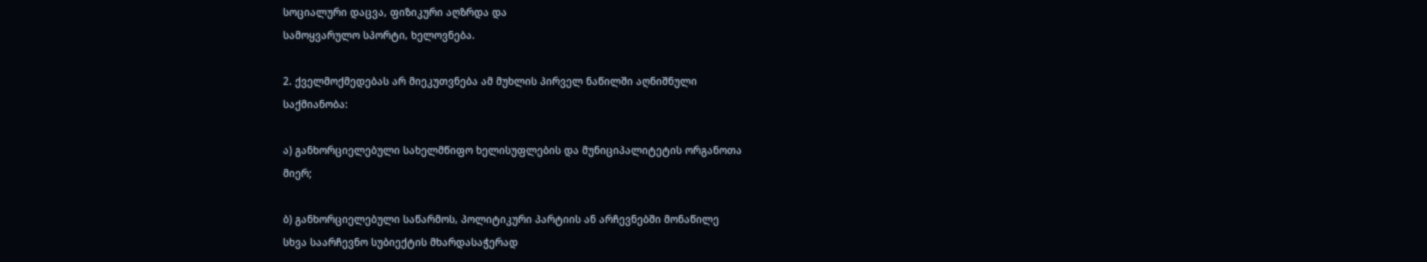სოციალური დაცვა, ფიზიკური აღზრდა და
სამოყვარულო სპორტი, ხელოვნება.

2. ქველმოქმედებას არ მიეკუთვნება ამ მუხლის პირველ ნაწილში აღნიშნული
საქმიანობა:

ა) განხორციელებული სახელმწიფო ხელისუფლების და მუნიციპალიტეტის ორგანოთა
მიერ;

ბ) განხორციელებული საწარმოს, პოლიტიკური პარტიის ან არჩევნებში მონაწილე
სხვა საარჩევნო სუბიექტის მხარდასაჭერად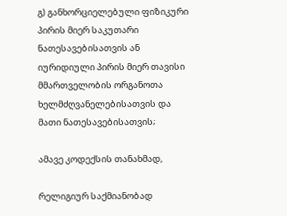გ) განხორციელებული ფიზიკური პირის მიერ საკუთარი ნათესავებისათვის ან
იურიდიული პირის მიერ თავისი მმართველობის ორგანოთა ხელმძღვანელებისათვის და
მათი ნათესავებისათვის;

ამავე კოდექსის თანახმად,

რელიგიურ საქმიანობად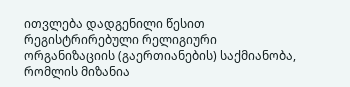ითვლება დადგენილი წესით რეგისტრირებული რელიგიური
ორგანიზაციის (გაერთიანების) საქმიანობა, რომლის მიზანია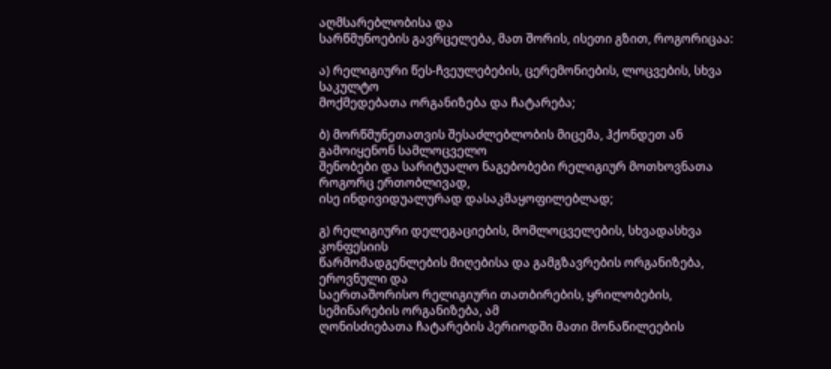აღმსარებლობისა და
სარწმუნოების გავრცელება, მათ შორის, ისეთი გზით, როგორიცაა:

ა) რელიგიური წეს-ჩვეულებების, ცერემონიების, ლოცვების, სხვა საკულტო
მოქმედებათა ორგანიზება და ჩატარება;

ბ) მორწმუნეთათვის შესაძლებლობის მიცემა, ჰქონდეთ ან გამოიყენონ სამლოცველო
შენობები და სარიტუალო ნაგებობები რელიგიურ მოთხოვნათა როგორც ერთობლივად,
ისე ინდივიდუალურად დასაკმაყოფილებლად;

გ) რელიგიური დელეგაციების, მომლოცველების, სხვადასხვა კონფესიის
წარმომადგენლების მიღებისა და გამგზავრების ორგანიზება, ეროვნული და
საერთაშორისო რელიგიური თათბირების, ყრილობების, სემინარების ორგანიზება, ამ
ღონისძიებათა ჩატარების პერიოდში მათი მონაწილეების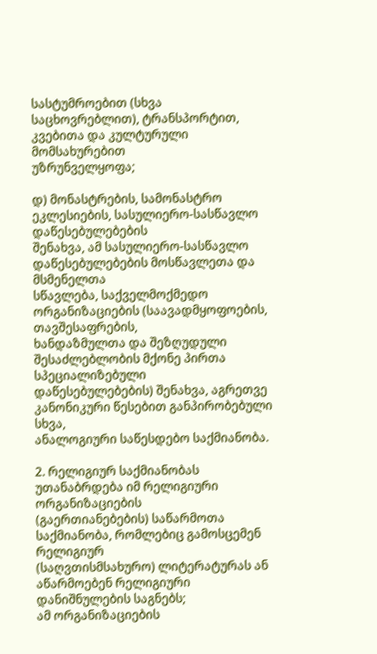სასტუმროებით (სხვა
საცხოვრებლით), ტრანსპორტით, კვებითა და კულტურული მომსახურებით
უზრუნველყოფა;

დ) მონასტრების, სამონასტრო ეკლესიების, სასულიერო-სასწავლო დაწესებულებების
შენახვა, ამ სასულიერო-სასწავლო დაწესებულებების მოსწავლეთა და მსმენელთა
სწავლება, საქველმოქმედო ორგანიზაციების (საავადმყოფოების, თავშესაფრების,
ხანდაზმულთა და შეზღუდული შესაძლებლობის მქონე პირთა სპეციალიზებული
დაწესებულებების) შენახვა, აგრეთვე კანონიკური წესებით განპირობებული სხვა,
ანალოგიური საწესდებო საქმიანობა.

2. რელიგიურ საქმიანობას უთანაბრდება იმ რელიგიური ორგანიზაციების
(გაერთიანებების) საწარმოთა საქმიანობა, რომლებიც გამოსცემენ რელიგიურ
(საღვთისმსახურო) ლიტერატურას ან აწარმოებენ რელიგიური დანიშნულების საგნებს;
ამ ორგანიზაციების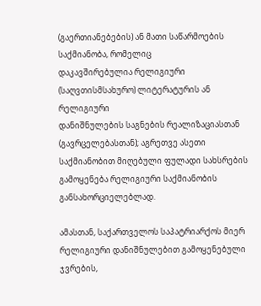(გაერთიანებების) ან მათი საწარმოების საქმიანობა, რომელიც
დაკავშირებულია რელიგიური (საღვთისმსახურო) ლიტერატურის ან რელიგიური
დანიშნულების საგნების რეალიზაციასთან (გავრცელებასთან); აგრეთვე ასეთი
საქმიანობით მიღებული ფულადი სახსრების გამოყენება რელიგიური საქმიანობის
განსახორციელებლად.

ამასთან, საქართველოს საპატრიარქოს მიერ რელიგიური დანიშნულებით გამოყენებული
ჯვრების,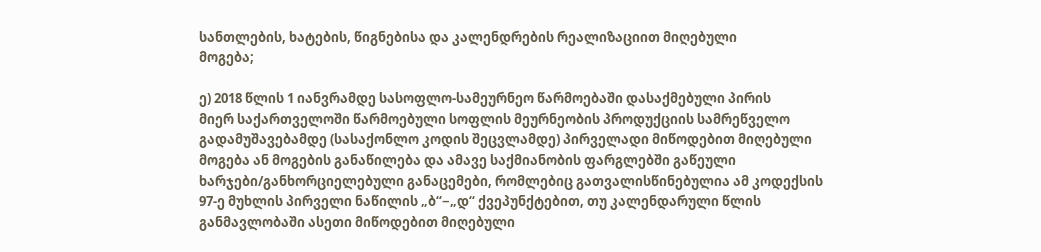სანთლების, ხატების, წიგნებისა და კალენდრების რეალიზაციით მიღებული
მოგება;

ე) 2018 წლის 1 იანვრამდე სასოფლო-სამეურნეო წარმოებაში დასაქმებული პირის
მიერ საქართველოში წარმოებული სოფლის მეურნეობის პროდუქციის სამრეწველო
გადამუშავებამდე (სასაქონლო კოდის შეცვლამდე) პირველადი მიწოდებით მიღებული
მოგება ან მოგების განაწილება და ამავე საქმიანობის ფარგლებში გაწეული
ხარჯები/განხორციელებული განაცემები, რომლებიც გათვალისწინებულია ამ კოდექსის
97-ე მუხლის პირველი ნაწილის „ბ“−„დ“ ქვეპუნქტებით, თუ კალენდარული წლის
განმავლობაში ასეთი მიწოდებით მიღებული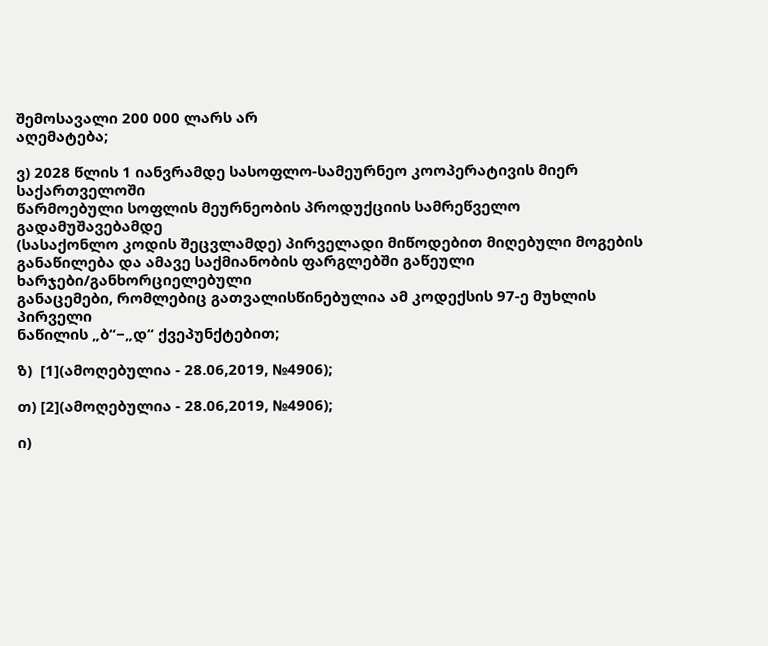შემოსავალი 200 000 ლარს არ
აღემატება;

ვ) 2028 წლის 1 იანვრამდე სასოფლო-სამეურნეო კოოპერატივის მიერ საქართველოში
წარმოებული სოფლის მეურნეობის პროდუქციის სამრეწველო გადამუშავებამდე
(სასაქონლო კოდის შეცვლამდე) პირველადი მიწოდებით მიღებული მოგების
განაწილება და ამავე საქმიანობის ფარგლებში გაწეული ხარჯები/განხორციელებული
განაცემები, რომლებიც გათვალისწინებულია ამ კოდექსის 97-ე მუხლის პირველი
ნაწილის „ბ“−„დ“ ქვეპუნქტებით;

ზ)  [1](ამოღებულია - 28.06,2019, №4906);

თ) [2](ამოღებულია - 28.06,2019, №4906);

ი)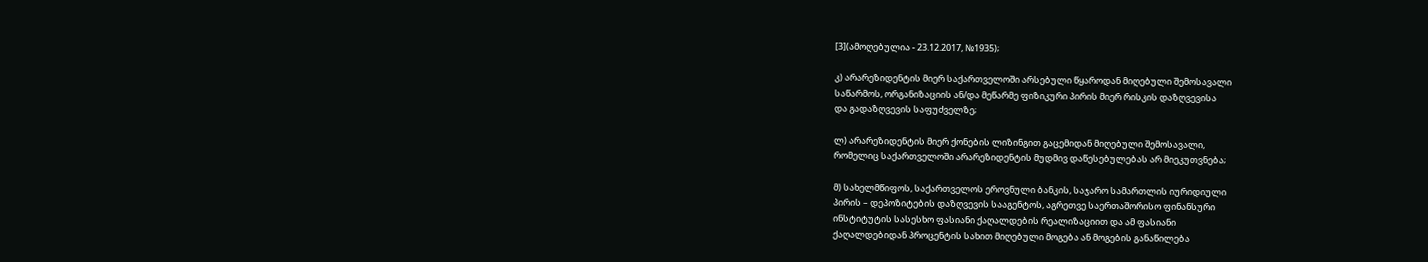[3](ამოღებულია - 23.12.2017, №1935);

კ) არარეზიდენტის მიერ საქართველოში არსებული წყაროდან მიღებული შემოსავალი
საწარმოს, ორგანიზაციის ან/და მეწარმე ფიზიკური პირის მიერ რისკის დაზღვევისა
და გადაზღვევის საფუძველზე;

ლ) არარეზიდენტის მიერ ქონების ლიზინგით გაცემიდან მიღებული შემოსავალი,
რომელიც საქართველოში არარეზიდენტის მუდმივ დაწესებულებას არ მიეკუთვნება;

მ) სახელმწიფოს, საქართველოს ეროვნული ბანკის, საჯარო სამართლის იურიდიული
პირის – დეპოზიტების დაზღვევის სააგენტოს, აგრეთვე საერთაშორისო ფინანსური
ინსტიტუტის სასესხო ფასიანი ქაღალდების რეალიზაციით და ამ ფასიანი
ქაღალდებიდან პროცენტის სახით მიღებული მოგება ან მოგების განაწილება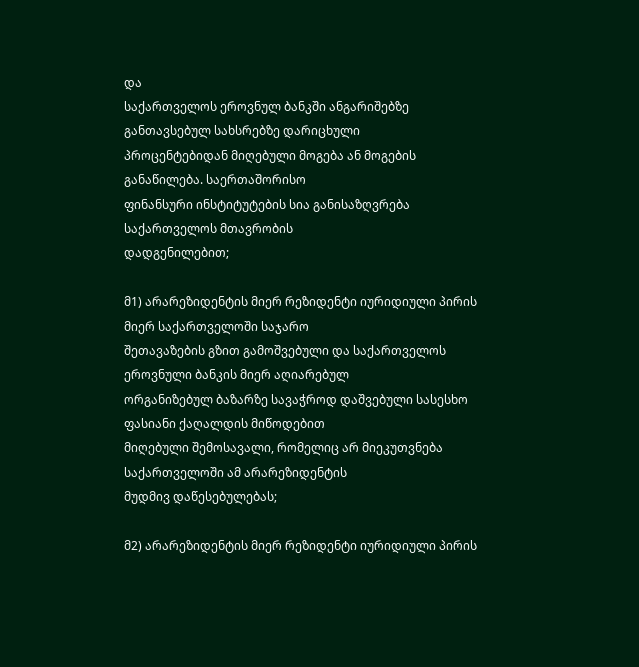და
საქართველოს ეროვნულ ბანკში ანგარიშებზე განთავსებულ სახსრებზე დარიცხული
პროცენტებიდან მიღებული მოგება ან მოგების განაწილება. საერთაშორისო
ფინანსური ინსტიტუტების სია განისაზღვრება საქართველოს მთავრობის
დადგენილებით;

მ1) არარეზიდენტის მიერ რეზიდენტი იურიდიული პირის მიერ საქართველოში საჯარო
შეთავაზების გზით გამოშვებული და საქართველოს ეროვნული ბანკის მიერ აღიარებულ
ორგანიზებულ ბაზარზე სავაჭროდ დაშვებული სასესხო ფასიანი ქაღალდის მიწოდებით
მიღებული შემოსავალი, რომელიც არ მიეკუთვნება საქართველოში ამ არარეზიდენტის
მუდმივ დაწესებულებას;

მ2) არარეზიდენტის მიერ რეზიდენტი იურიდიული პირის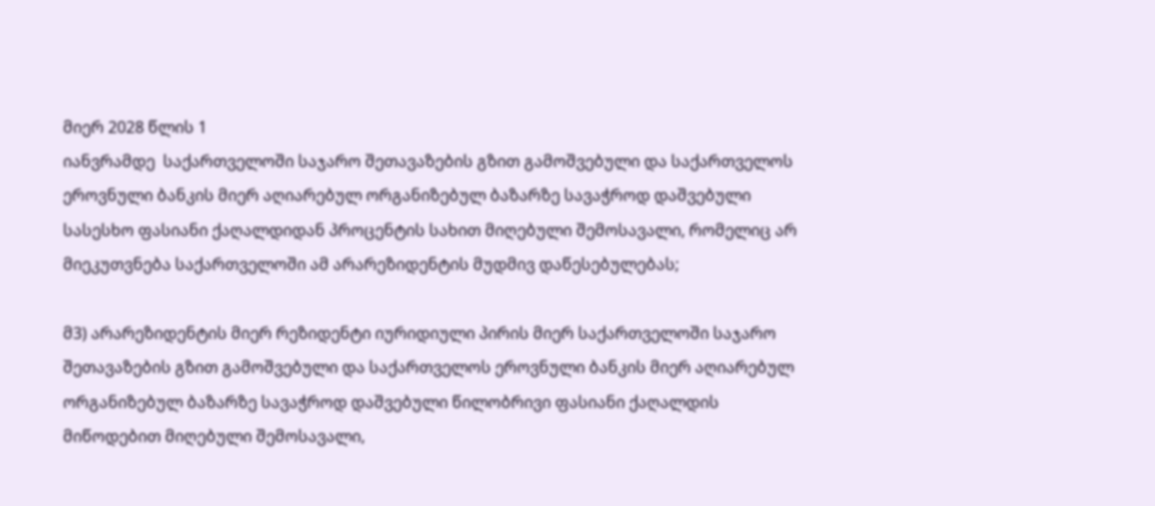მიერ 2028 წლის 1
იანვრამდე  საქართველოში საჯარო შეთავაზების გზით გამოშვებული და საქართველოს
ეროვნული ბანკის მიერ აღიარებულ ორგანიზებულ ბაზარზე სავაჭროდ დაშვებული
სასესხო ფასიანი ქაღალდიდან პროცენტის სახით მიღებული შემოსავალი, რომელიც არ
მიეკუთვნება საქართველოში ამ არარეზიდენტის მუდმივ დაწესებულებას;

მ3) არარეზიდენტის მიერ რეზიდენტი იურიდიული პირის მიერ საქართველოში საჯარო
შეთავაზების გზით გამოშვებული და საქართველოს ეროვნული ბანკის მიერ აღიარებულ
ორგანიზებულ ბაზარზე სავაჭროდ დაშვებული წილობრივი ფასიანი ქაღალდის
მიწოდებით მიღებული შემოსავალი,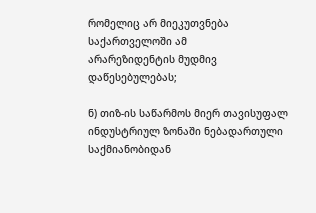რომელიც არ მიეკუთვნება საქართველოში ამ
არარეზიდენტის მუდმივ დაწესებულებას;

ნ) თიზ-ის საწარმოს მიერ თავისუფალ ინდუსტრიულ ზონაში ნებადართული
საქმიანობიდან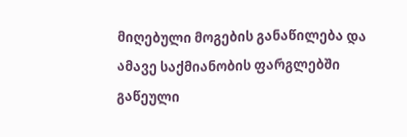მიღებული მოგების განაწილება და ამავე საქმიანობის ფარგლებში
გაწეული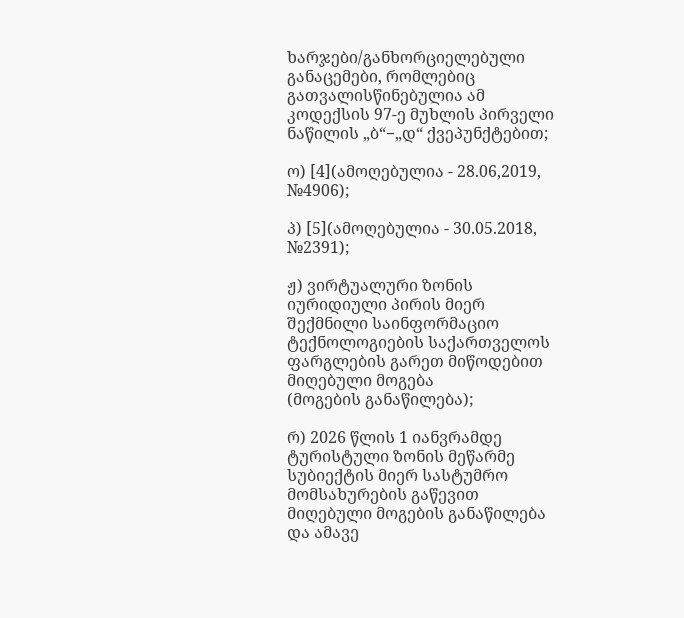ხარჯები/განხორციელებული განაცემები, რომლებიც გათვალისწინებულია ამ
კოდექსის 97-ე მუხლის პირველი ნაწილის „ბ“−„დ“ ქვეპუნქტებით;

ო) [4](ამოღებულია - 28.06,2019, №4906);

პ) [5](ამოღებულია - 30.05.2018, №2391);

ჟ) ვირტუალური ზონის იურიდიული პირის მიერ შექმნილი საინფორმაციო
ტექნოლოგიების საქართველოს ფარგლების გარეთ მიწოდებით მიღებული მოგება
(მოგების განაწილება);

რ) 2026 წლის 1 იანვრამდე ტურისტული ზონის მეწარმე სუბიექტის მიერ სასტუმრო
მომსახურების გაწევით მიღებული მოგების განაწილება და ამავე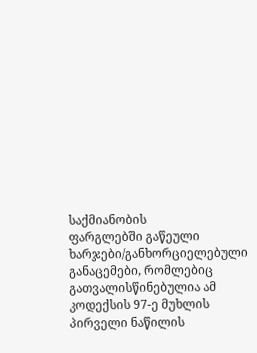საქმიანობის
ფარგლებში გაწეული ხარჯები/განხორციელებული განაცემები, რომლებიც
გათვალისწინებულია ამ კოდექსის 97-ე მუხლის პირველი ნაწილის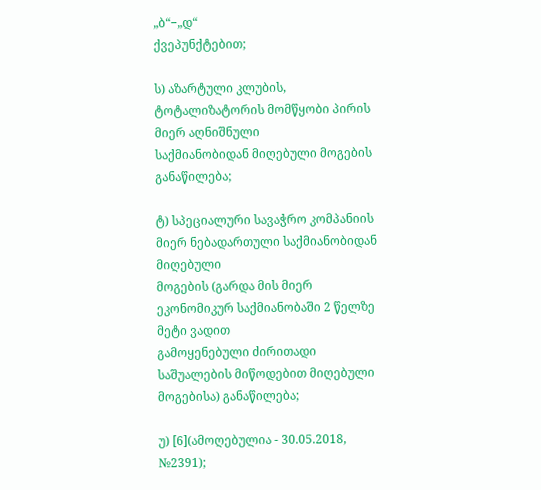„ბ“−„დ“
ქვეპუნქტებით;

ს) აზარტული კლუბის, ტოტალიზატორის მომწყობი პირის მიერ აღნიშნული
საქმიანობიდან მიღებული მოგების განაწილება;

ტ) სპეციალური სავაჭრო კომპანიის მიერ ნებადართული საქმიანობიდან მიღებული
მოგების (გარდა მის მიერ ეკონომიკურ საქმიანობაში 2 წელზე მეტი ვადით
გამოყენებული ძირითადი საშუალების მიწოდებით მიღებული მოგებისა) განაწილება;

უ) [6](ამოღებულია - 30.05.2018, №2391);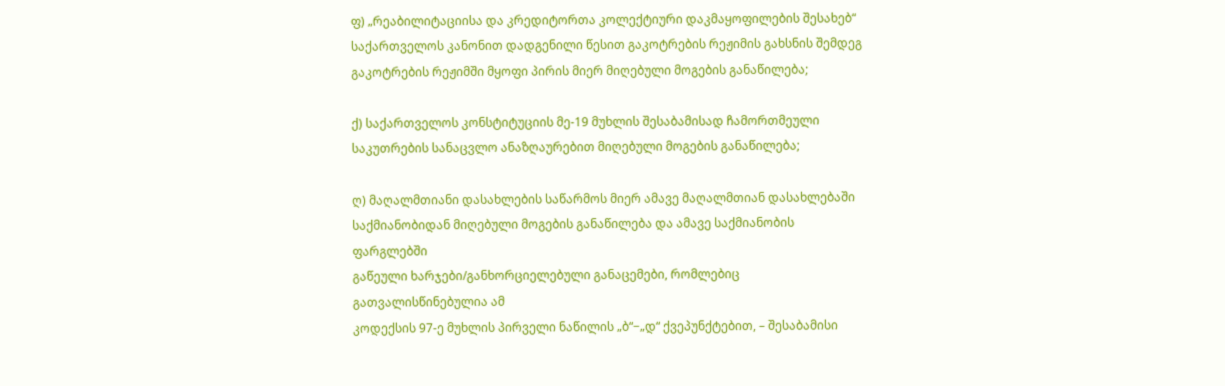ფ) „რეაბილიტაციისა და კრედიტორთა კოლექტიური დაკმაყოფილების შესახებ“
საქართველოს კანონით დადგენილი წესით გაკოტრების რეჟიმის გახსნის შემდეგ
გაკოტრების რეჟიმში მყოფი პირის მიერ მიღებული მოგების განაწილება;

ქ) საქართველოს კონსტიტუციის მე-19 მუხლის შესაბამისად ჩამორთმეული
საკუთრების სანაცვლო ანაზღაურებით მიღებული მოგების განაწილება;

ღ) მაღალმთიანი დასახლების საწარმოს მიერ ამავე მაღალმთიან დასახლებაში
საქმიანობიდან მიღებული მოგების განაწილება და ამავე საქმიანობის ფარგლებში
გაწეული ხარჯები/განხორციელებული განაცემები, რომლებიც გათვალისწინებულია ამ
კოდექსის 97-ე მუხლის პირველი ნაწილის „ბ“−„დ“ ქვეპუნქტებით, – შესაბამისი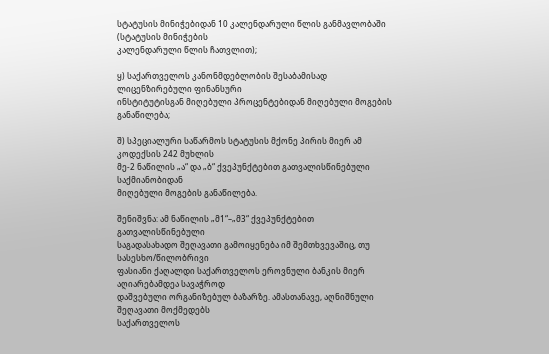სტატუსის მინიჭებიდან 10 კალენდარული წლის განმავლობაში (სტატუსის მინიჭების
კალენდარული წლის ჩათვლით);

ყ) საქართველოს კანონმდებლობის შესაბამისად ლიცენზირებული ფინანსური
ინსტიტუტისგან მიღებული პროცენტებიდან მიღებული მოგების განაწილება;

შ) სპეციალური საწარმოს სტატუსის მქონე პირის მიერ ამ კოდექსის 242 მუხლის
მე-2 ნაწილის „ა“ და „ბ“ ქვეპუნქტებით გათვალისწინებული საქმიანობიდან
მიღებული მოგების განაწილება.

შენიშვნა: ამ ნაწილის „მ1“–„მ3“ ქვეპუნქტებით გათვალისწინებული
საგადასახადო შეღავათი გამოიყენება იმ შემთხვევაშიც, თუ სასესხო/წილობრივი
ფასიანი ქაღალდი საქართველოს ეროვნული ბანკის მიერ აღიარებამდეა სავაჭროდ
დაშვებული ორგანიზებულ ბაზარზე. ამასთანავე, აღნიშნული შეღავათი მოქმედებს
საქართველოს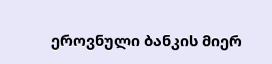ეროვნული ბანკის მიერ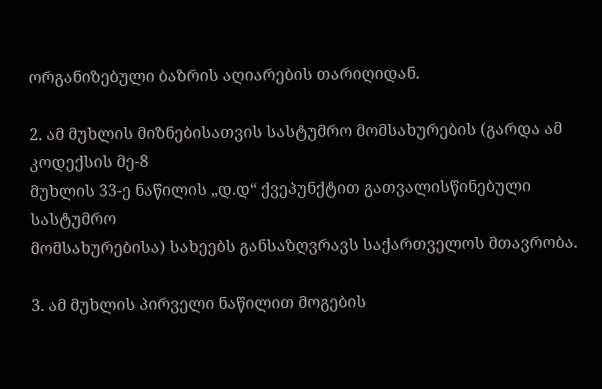ორგანიზებული ბაზრის აღიარების თარიღიდან.

2. ამ მუხლის მიზნებისათვის სასტუმრო მომსახურების (გარდა ამ კოდექსის მე-8
მუხლის 33-ე ნაწილის „დ.დ“ ქვეპუნქტით გათვალისწინებული სასტუმრო
მომსახურებისა) სახეებს განსაზღვრავს საქართველოს მთავრობა.

3. ამ მუხლის პირველი ნაწილით მოგების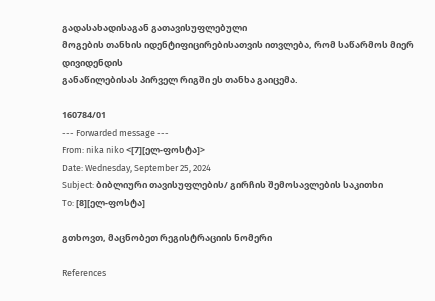გადასახადისაგან გათავისუფლებული
მოგების თანხის იდენტიფიცირებისათვის ითვლება, რომ საწარმოს მიერ დივიდენდის
განაწილებისას პირველ რიგში ეს თანხა გაიცემა.

160784/01
--- Forwarded message ---
From: nika niko <[7][ელ-ფოსტა]>
Date: Wednesday, September 25, 2024
Subject: ბიბლიური თავისუფლების/ გირჩის შემოსავლების საკითხი
To: [8][ელ-ფოსტა]

გთხოვთ, მაცნობეთ რეგისტრაციის ნომერი

References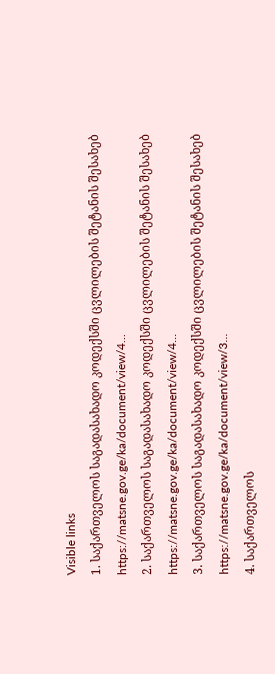Visible links
1. საქართველოს საგადასახადო კოდექსში ცვლილების შეტანის შესახებ
https://matsne.gov.ge/ka/document/view/4...
2. საქართველოს საგადასახადო კოდექსში ცვლილების შეტანის შესახებ
https://matsne.gov.ge/ka/document/view/4...
3. საქართველოს საგადასახადო კოდექსში ცვლილების შეტანის შესახებ
https://matsne.gov.ge/ka/document/view/3...
4. საქართველოს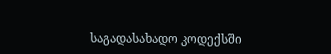საგადასახადო კოდექსში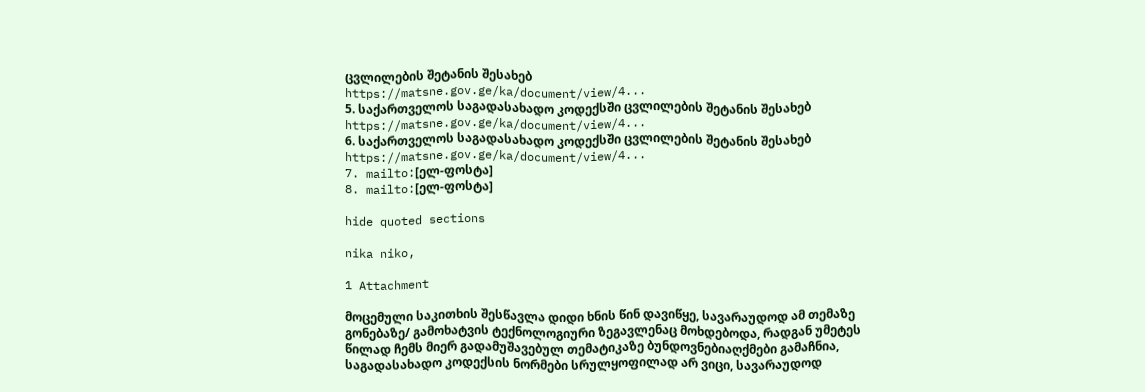ცვლილების შეტანის შესახებ
https://matsne.gov.ge/ka/document/view/4...
5. საქართველოს საგადასახადო კოდექსში ცვლილების შეტანის შესახებ
https://matsne.gov.ge/ka/document/view/4...
6. საქართველოს საგადასახადო კოდექსში ცვლილების შეტანის შესახებ
https://matsne.gov.ge/ka/document/view/4...
7. mailto:[ელ-ფოსტა]
8. mailto:[ელ-ფოსტა]

hide quoted sections

nika niko,

1 Attachment

მოცემული საკითხის შესწავლა დიდი ხნის წინ დავიწყე, სავარაუდოდ ამ თემაზე
გონებაზე/ გამოხატვის ტექნოლოგიური ზეგავლენაც მოხდებოდა, რადგან უმეტეს
წილად ჩემს მიერ გადამუშავებულ თემატიკაზე ბუნდოვნებიაღქმები გამაჩნია,
საგადასახადო კოდექსის ნორმები სრულყოფილად არ ვიცი, სავარაუდოდ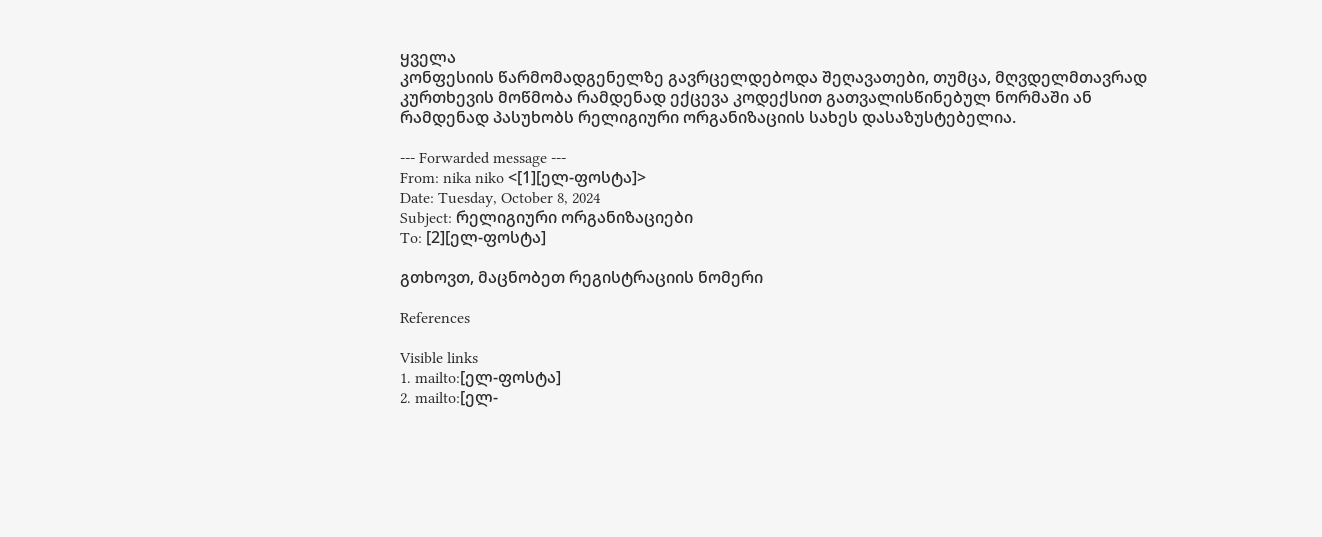ყველა
კონფესიის წარმომადგენელზე გავრცელდებოდა შეღავათები, თუმცა, მღვდელმთავრად
კურთხევის მოწმობა რამდენად ექცევა კოდექსით გათვალისწინებულ ნორმაში ან
რამდენად პასუხობს რელიგიური ორგანიზაციის სახეს დასაზუსტებელია.

--- Forwarded message ---
From: nika niko <[1][ელ-ფოსტა]>
Date: Tuesday, October 8, 2024
Subject: რელიგიური ორგანიზაციები
To: [2][ელ-ფოსტა]

გთხოვთ, მაცნობეთ რეგისტრაციის ნომერი

References

Visible links
1. mailto:[ელ-ფოსტა]
2. mailto:[ელ-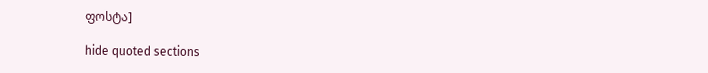ფოსტა]

hide quoted sections